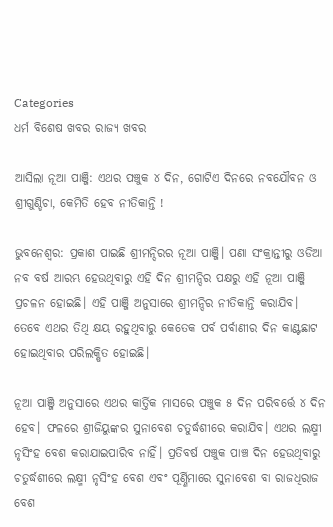Categories
ଧର୍ମ ବିଶେଷ ଖବର ରାଜ୍ୟ ଖବର

ଆସିଲା ନୂଆ ପାଞ୍ଜି: ଏଥର ପଞ୍ଚୁକ ୪ ଦିନ, ଗୋଟିଏ ଦିନରେ ନବଯୌବନ ଓ ଶ୍ରୀଗୁଣ୍ଡିଚା, କେମିତି ହେବ ନୀତିକାନ୍ତି !

ଭୁବନେଶ୍ବର: ପ୍ରକାଶ ପାଇଛି ଶ୍ରୀମନ୍ଦିରର ନୂଆ ପାଞ୍ଜି। ପଣା ସଂକ୍ରାନ୍ତୀରୁ ଓଡିଆ ନବ ବର୍ଷ ଆରମ୍ଭ ହେଉଥିବାରୁ ଏହି ଦିନ ଶ୍ରୀମନ୍ଦିର ପକ୍ଷରୁ ଏହି ନୂଆ ପାଞ୍ଜି ପ୍ରଚଳନ ହୋଇଛି। ଏହି ପାଞ୍ଜି ଅନୁସାରେ ଶ୍ରୀମନ୍ଦିର ନୀତିକାନ୍ତି କରାଯିବ। ତେବେ ଏଥର ତିଥି କ୍ଷୟ ରହୁଥିବାରୁ କେତେକ ପର୍ବ ପର୍ବାଣୀର ଦିନ କାଣ୍ଟଛାଟ ହୋଇଥିବାର ପରିଲକ୍ଷିତ ହୋଇଛି।

ନୂଆ ପାଞ୍ଜି ଅନୁସାରେ ଏଥର କାର୍ତ୍ତିକ ମାସରେ ପଞ୍ଚୁକ ୫ ଦିନ ପରିବର୍ତ୍ତେ ୪ ଦିନ ହେବ। ଫଳରେ ଶ୍ରୀଜିୟୁଙ୍କର ସୁନାବେଶ ଚତୁର୍ଦ୍ଧଶୀରେ କରାଯିବ। ଏଥର ଲକ୍ଷ୍ମୀ ନୃସିଂହ ବେଶ କରାଯାଇପାରିବ ନାହିଁ। ପ୍ରତିବର୍ଷ ପଞ୍ଚୁକ ପାଞ୍ଚ ଦିନ ହେଉଥିବାରୁ ଚତୁର୍ଦ୍ଧଶୀରେ ଲକ୍ଷ୍ମୀ ନୃସିଂହ ବେଶ ଏବଂ ପୂର୍ଣ୍ଣିମାରେ ସୁନାବେଶ ବା ରାଜଧିରାଜ ବେଶ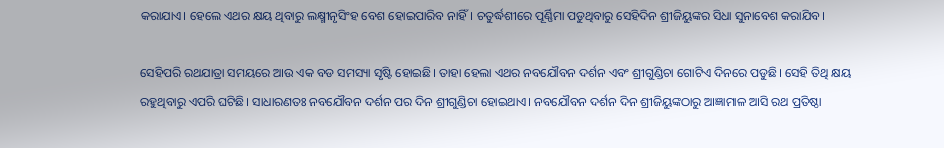କରାଯାଏ। ହେଲେ ଏଥର କ୍ଷୟ ଥିବାରୁ ଲକ୍ଷ୍ମୀନୃସିଂହ ବେଶ ହୋଇପାରିବ ନାହିଁ। ଚତୁର୍ଦ୍ଧଶୀରେ ପୂର୍ଣ୍ଣିମା ପଡୁଥିବାରୁ ସେହିଦିନ ଶ୍ରୀଜିୟୁଙ୍କର ସିଧା ସୁନାବେଶ କରାଯିବ।

ସେହିପରି ରଥଯାତ୍ରା ସମୟରେ ଆଉ ଏକ ବଡ ସମସ୍ୟା ସୃଷ୍ଟି ହୋଇଛି। ତାହା ହେଲା ଏଥର ନବଯୌବନ ଦର୍ଶନ ଏବଂ ଶ୍ରୀଗୁଣ୍ଡିଚା ଗୋଟିଏ ଦିନରେ ପଡୁଛି। ସେହି ତିଥି କ୍ଷୟ ରହୁଥିବାରୁ ଏପରି ଘଟିଛି। ସାଧାରଣତଃ ନବଯୌବନ ଦର୍ଶନ ପର ଦିନ ଶ୍ରୀଗୁଣ୍ଡିଚା ହୋଇଥାଏ। ନବଯୌବନ ଦର୍ଶନ ଦିନ ଶ୍ରୀଜିୟୁଙ୍କଠାରୁ ଆଜ୍ଞାମାଳ ଆସି ରଥ ପ୍ରତିଷ୍ଠା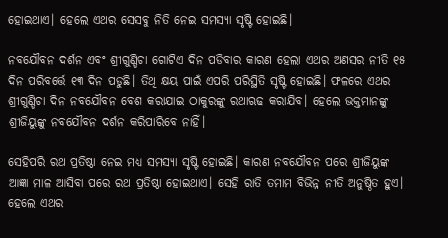ହୋଇଥାଏ। ହେଲେ ଏଥର ସେସବୁ ନିତି ନେଇ ସମସ୍ୟା ସୃଷ୍ଟି ହୋଇଛି।

ନବଯୌବନ ଦର୍ଶନ ଏବଂ ଶ୍ରୀଗୁଣ୍ଡିଚା ଗୋଟିଏ ଦିନ ପଡିବାର କାରଣ ହେଲା ଏଥର ଅଣସର ନୀତି ୧୫ ଦିନ ପରିବର୍ତ୍ତେ ୧୩ ଦିନ ପଡୁଛି। ତିଥି କ୍ଷୟ ପାଇଁ ଏପରି ପରିସ୍ଥିତି ସୃଷ୍ଟି ହୋଇଛି। ଫଳରେ ଏଥର ଶ୍ରୀଗୁଣ୍ଡିଚା ଦିନ ନବଯୌବନ ବେଶ କରାଯାଇ ଠାକୁରଙ୍କୁ ରଥାଋଢ କରାଯିବ। ହେଲେ ଭକ୍ତମାନଙ୍କୁ ଶ୍ରୀଜିୟୁଙ୍କୁ ନବଯୌବନ ଦର୍ଶନ କରିପାରିବେ ନାହିଁ।

ସେହିପରି ରଥ ପ୍ରତିଷ୍ଠା ନେଇ ମଧ୍ୟ ସମସ୍ୟା ସୃଷ୍ଟି ହୋଇଛି। କାରଣ ନବଯୌବନ ପରେ ଶ୍ରୀଜିୟୁଙ୍କ ଆଜ୍ଞା ମାଳ ଆସିବା ପରେ ରଥ ପ୍ରତିଷ୍ଠା ହୋଇଥାଏ। ସେହି ରାତି ତମାମ ବିଭିନ୍ନ ନୀତି ଅନୁଷ୍ଠିତ ହୁଏ। ହେଲେ ଏଥର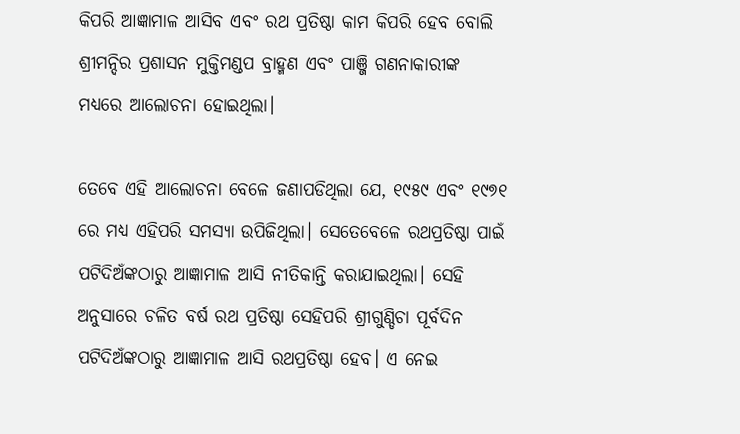କିପରି ଆଜ୍ଞାମାଳ ଆସିବ ଏବଂ ରଥ ପ୍ରତିଷ୍ଠା କାମ କିପରି ହେବ ବୋଲି ଶ୍ରୀମନ୍ଦିର ପ୍ରଶାସନ ମୁକ୍ତିମଣ୍ଡପ ବ୍ରାହ୍ମଣ ଏବଂ ପାଞ୍ଜି ଗଣନାକାରୀଙ୍କ ମଧ୍ୟରେ ଆଲୋଚନା ହୋଇଥିଲା।

ତେବେ ଏହି ଆଲୋଚନା ବେଳେ ଜଣାପଡିଥିଲା ଯେ, ୧୯୫୯ ଏବଂ ୧୯୭୧ ରେ ମଧ୍ୟ ଏହିପରି ସମସ୍ୟା ଉପିଜିଥିଲା। ସେତେବେଳେ ରଥପ୍ରତିଷ୍ଠା ପାଇଁ ପଟିଦିଅଁଙ୍କଠାରୁ ଆଜ୍ଞାମାଳ ଆସି ନୀତିକାନ୍ତି କରାଯାଇଥିଲା। ସେହି ଅନୁସାରେ ଚଳିତ ବର୍ଷ ରଥ ପ୍ରତିଷ୍ଠା ସେହିପରି ଶ୍ରୀଗୁଣ୍ଡିଚା ପୂର୍ବଦିନ ପଟିଦିଅଁଙ୍କଠାରୁ ଆଜ୍ଞାମାଳ ଆସି ରଥପ୍ରତିଷ୍ଠା ହେବ। ଏ ନେଇ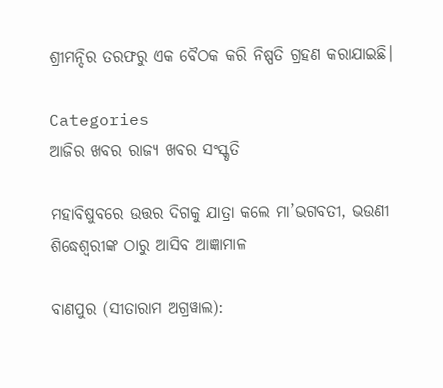ଶ୍ରୀମନ୍ଦିର ତରଫରୁ ଏକ ବୈଠକ କରି ନିଷ୍ପତି ଗ୍ରହଣ କରାଯାଇଛି।

Categories
ଆଜିର ଖବର ରାଜ୍ୟ ଖବର ସଂସ୍କୃତି

ମହାବିଷୁବରେ ଉତ୍ତର ଦିଗକୁ ଯାତ୍ରା କଲେ ମା’ଭଗବତୀ, ଭଉଣୀ ଶିଦ୍ଧେଶ୍ୱରୀଙ୍କ ଠାରୁ ଆସିବ ଆଜ୍ଞାମାଳ

ବାଣପୁର (ସୀତାରାମ ଅଗ୍ରୱାଲ):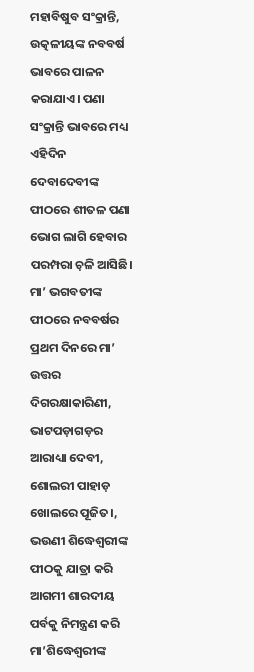ମହାବିଷୁବ ସଂକ୍ରାନ୍ତି, ଉତ୍କଳୀୟଙ୍କ ନବବର୍ଷ ଭାବରେ ପାଳନ କରାଯାଏ। ପଣା ସଂକ୍ରାନ୍ତି ଭାବରେ ମଧ୍ୟ ଏହିଦିନ ଦେବାଦେବୀଙ୍କ ପୀଠରେ ଶୀତଳ ପଣା ଭୋଗ ଲାଗି ହେବାର ପରମ୍ପରା ଚ଼ଳି ଆସିଛି। ମା’ ଭଗବତୀଙ୍କ ପୀଠରେ ନବବର୍ଷର ପ୍ରଥମ ଦିନରେ ମା’ ଉତ୍ତର ଦିଗରକ୍ଷାକାରିଣୀ, ଭାଟପଡ଼ାଗଡ଼ର ଆରାଧ୍ୟା ଦେବୀ, ଶୋଲରୀ ପାହାଡ଼ ଖୋଲରେ ପୂଜିତ।, ଭଉଣୀ ଶିଦ୍ଧେଶ୍ଵରୀଙ୍କ ପୀଠକୁ ଯାତ୍ରା କରି ଆଗମୀ ଶାରଦୀୟ ପର୍ବକୁ ନିମନ୍ତ୍ରଣ କରି ମା’ଶିଦ୍ଧେଶ୍ୱରୀଙ୍କ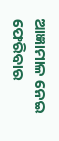ଆଜ୍ଞାମାଳ ନେଇ ଫେରିବାର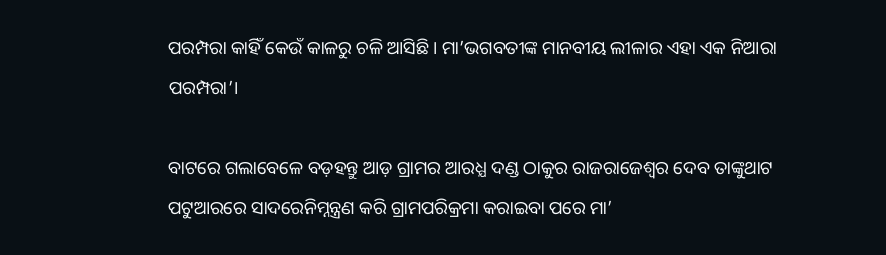ପରମ୍ପରା କାହିଁ କେଉଁ କାଳରୁ ଚଳି ଆସିଛି। ମା’ଭଗବତୀଙ୍କ ମାନବୀୟ ଲୀଳାର ଏହା ଏକ ନିଆରା ପରମ୍ପରା’।

ବାଟରେ ଗଲାବେଳେ ବଡ଼ହନ୍ତୁ ଆଡ଼ ଗ୍ରାମର ଆରଧ୍ଯ ଦଣ୍ଡ ଠାକୁର ରାଜରାଜେଶ୍ୱର ଦେବ ତାଙ୍କୁଥାଟ ପଟୁଆରରେ ସାଦରେନିମ୍ନନ୍ତ୍ରଣ କରି ଗ୍ରାମପରିକ୍ରମା କରାଇବା ପରେ ମା’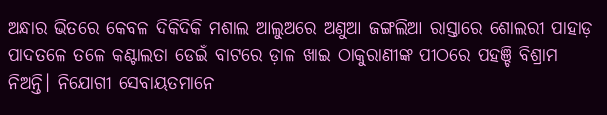ଅନ୍ଧାର ଭିତରେ କେବଳ ଦିକିଦିକି ମଶାଲ ଆଲୁଅରେ ଅଣୁଆ ଜଙ୍ଗଲିଆ ରାସ୍ତାରେ ଶୋଲରୀ ପାହାଡ଼ ପାଦତଳେ ତଳେ କଣ୍ଟାଲତା ଡେଇଁ ବାଟରେ ଡ଼ାଳ ଖାଇ ଠାକୁରାଣୀଙ୍କ ପୀଠରେ ପହଞ୍ଚି ବିଶ୍ରାମ ନିଅନ୍ତି। ନିଯୋଗୀ ସେବାୟତମାନେ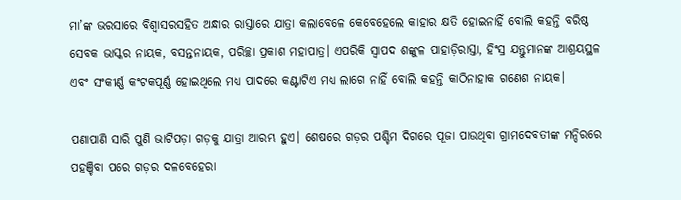ମା’ଙ୍କ ଭରସାରେ ବିଶ୍ୱାସରସହିତ ଅନ୍ଧାର ରାସ୍ତାରେ ଯାତ୍ରା କଲାବେଳେ କେବେହେଲେ କାହାର କ୍ଷତି ହୋଇନାହିଁ ବୋଲି କହନ୍ତି ବରିଷ୍ଠ ସେବକ ଭାସ୍କର ନାୟକ, ବସନ୍ତନାୟକ, ପରିଚ୍ଛା ପ୍ରକାଶ ମହାପାତ୍ର। ଏପରିକି ସ୍ୱାପଦ ଶଙ୍କୁଳ ପାହାଡ଼ିରାସ୍ତା, ହିଂସ୍ର ଯନ୍ତୁମାନଙ୍କ ଆଶ୍ରୟସ୍ଥଳ ଏବଂ ସଂକୀର୍ଣ୍ଣ କଂଟକପୂର୍ଣ୍ଣ ହୋଇଥିଲେ ମଧ୍ୟ ପାଦରେ କଣ୍ଟାଟିଏ ମଧ୍ୟ ଲାଗେ ନାହିଁ ବୋଲି କହନ୍ତି କାଠିନାହାକ ଗଣେଶ ନାୟକ।

ପଣାପାଣି ସାରି ପୁଣି ଭାଟିପଡ଼ା ଗଡ଼କୁ ଯାତ୍ରା ଆରମ୍ଭ ହୁଏ। ଶେଷରେ ଗଡ଼ର ପଶ୍ଚିମ ଦିଗରେ ପୂଜା ପାଉଥିବା ଗ୍ରାମଦେବତୀଙ୍କ ମନ୍ଦିରରେ ପହଞ୍ଚିବା ପରେ ଗଡ଼ର ଦଳବେହେରା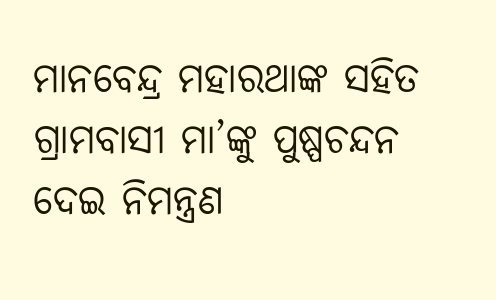ମାନବେନ୍ଦ୍ର ମହାରଥାଙ୍କ ସହିତ ଗ୍ରାମବାସୀ ମା’ଙ୍କୁ ପୁଷ୍ପଚନ୍ଦନ ଦେଇ ନିମନ୍ତ୍ରଣ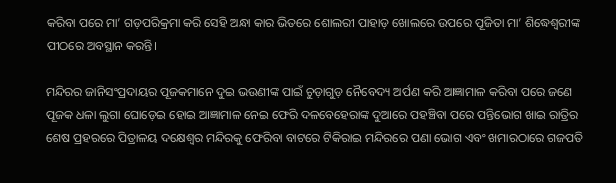କରିବା ପରେ ମା’ ଗଡ଼ପରିକ୍ରମା କରି ସେହି ଅନ୍ଧା କାର ଭିତରେ ଶୋଲରୀ ପାହାଡ଼ ଖୋଲରେ ଉପରେ ପୂଜିତା ମା’ ଶିଦ୍ଧେଶ୍ୱରୀଙ୍କ ପୀଠରେ ଅବସ୍ଥାନ କରନ୍ତି।

ମନ୍ଦିରର ଜାନିସଂପ୍ରଦାୟର ପୂଜକମାନେ ଦୁଇ ଭଉଣୀଙ୍କ ପାଇଁ ଚୁଡ଼ାଗୁଡ଼ ନୈବେଦ୍ୟ ଅର୍ପଣ କରି ଆଜ୍ଞାମାଳ କରିବା ପରେ ଜଣେ ପୂଜକ ଧଳା ଲୁଗା ଘୋଡ଼େଇ ହୋଇ ଆଜ୍ଞାମାଳ ନେଇ ଫେରି ଦଳବେହେରାଙ୍କ ଦୁଆରେ ପହଞ୍ଚିବା ପରେ ପନ୍ତିଭୋଗ ଖାଇ ରାତ୍ରିର ଶେଷ ପ୍ରହରରେ ପିତ୍ରାଳୟ ଦକ୍ଷେଶ୍ଵର ମନ୍ଦିରକୁ ଫେରିବା ବାଟରେ ଟିକିରାଇ ମନ୍ଦିରରେ ପଣା ଭୋଗ ଏବଂ ଖମାରଠାରେ ଗଜପତି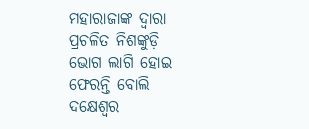ମହାରାଜାଙ୍କ ଦ୍ଵାରା ପ୍ରଚଳିତ ନିଶଙ୍କୁଡ଼ି ଭୋଗ ଲାଗି ହୋଇ ଫେରନ୍ତି ବୋଲି ଦକ୍ଷେଶ୍ଵର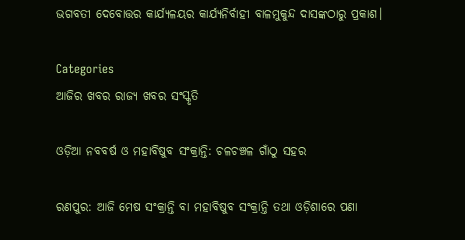ଭଗବତୀ ଦେବୋତ୍ତର କାର୍ଯ୍ୟଳୟର କାର୍ଯ୍ୟନିର୍ବାହୀ ବାଳମୁକୁନ୍ଦ ଦାସଙ୍କଠାରୁ ପ୍ରକାଶ।

Categories
ଆଜିର ଖବର ରାଜ୍ୟ ଖବର ସଂସ୍କୃତି

ଓଡ଼ିଆ ନବବର୍ଷ ଓ ମହାବିଷୁବ ସଂକ୍ରାନ୍ତି: ଚଳଚଞ୍ଚଳ ଗାଁଠୁ ସହର

ରଣପୁର: ଆଜି ମେଷ ସଂକ୍ରାନ୍ତି ବା ମହାବିଷୁବ ସଂକ୍ରାନ୍ତି ତଥା ଓଡ଼ିଶାରେ ପଣା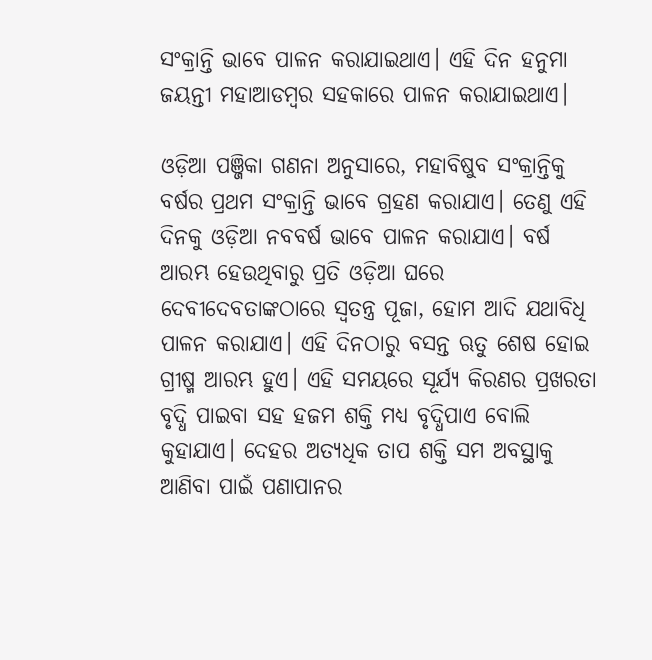ସଂକ୍ରାନ୍ତି ଭାବେ ପାଳନ କରାଯାଇଥାଏ। ଏହି ଦିନ ହନୁମା ଜୟନ୍ତୀ ମହାଆଡମ୍ବର ସହକାରେ ପାଳନ କରାଯାଇଥାଏ।

ଓଡ଼ିଆ ପଞ୍ଜିକା ଗଣନା ଅନୁସାରେ, ମହାବିଷୁବ ସଂକ୍ରାନ୍ତିକୁ ବର୍ଷର ପ୍ରଥମ ସଂକ୍ରାନ୍ତି ଭାବେ ଗ୍ରହଣ କରାଯାଏ। ତେଣୁ ଏହି ଦିନକୁ ଓଡ଼ିଆ ନବବର୍ଷ ଭାବେ ପାଳନ କରାଯାଏ। ବର୍ଷ ଆରମ୍ଭ ହେଉଥିବାରୁ ପ୍ରତି ଓଡ଼ିଆ ଘରେ ଦେବୀଦେବତାଙ୍କଠାରେ ସ୍ୱତନ୍ତ୍ର ପୂଜା, ହୋମ ଆଦି ଯଥାବିଧି ପାଳନ କରାଯାଏ। ଏହି ଦିନଠାରୁ ବସନ୍ତ ଋତୁ ଶେଷ ହୋଇ ଗ୍ରୀଷ୍ମ ଆରମ୍ଭ ହୁଏ। ଏହି ସମୟରେ ସୂର୍ଯ୍ୟ କିରଣର ପ୍ରଖରତା ବୃଦ୍ଧି ପାଇବା ସହ ହଜମ ଶକ୍ତି ମଧ୍ୟ ବୃଦ୍ଧିପାଏ ବୋଲି କୁହାଯାଏ। ଦେହର ଅତ୍ୟଧିକ ତାପ ଶକ୍ତି ସମ ଅବସ୍ଥାକୁ ଆଣିବା ପାଇଁ ପଣାପାନର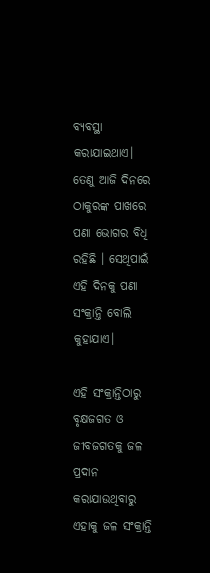ବ୍ୟବସ୍ଥା କରାଯାଇଥାଏ। ତେଣୁ ଆଜି ଦିନରେ ଠାକୁରଙ୍କ ପାଖରେ ପଣା ଭୋଗର ବିଧି ରହିଛି । ସେଥିପାଇଁ ଏହି ଦିନକୁ ପଣା ସଂକ୍ରାନ୍ତି ବୋଲି କୁହାଯାଏ।

ଏହି ସଂକ୍ରାନ୍ତିଠାରୁ ବୃକ୍ଷଜଗତ ଓ ଜୀବଜଗତକୁ ଜଳ ପ୍ରଦାନ କରାଯାଉଥିବାରୁ ଏହାକୁ ଜଳ ସଂକ୍ରାନ୍ତି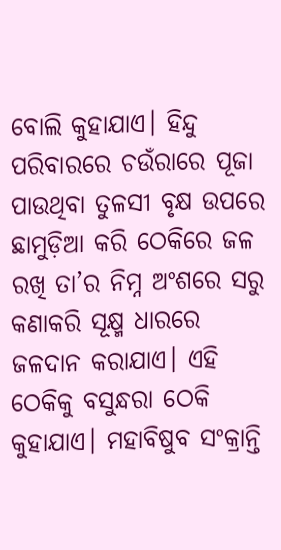ବୋଲି କୁହାଯାଏ। ହିନ୍ଦୁ ପରିବାରରେ ଚଉଁରାରେ ପୂଜା ପାଉଥିବା ତୁଳସୀ ବୃକ୍ଷ ଉପରେ ଛାମୁଡ଼ିଆ କରି ଠେକିରେ ଜଳ ରଖି ତା’ର ନିମ୍ନ ଅଂଶରେ ସରୁ କଣାକରି ସୂକ୍ଷ୍ମ ଧାରରେ ଜଳଦାନ କରାଯାଏ। ଏହି ଠେକିକୁ ବସୁନ୍ଧରା ଠେକି କୁହାଯାଏ। ମହାବିଷୁବ ସଂକ୍ରାନ୍ତି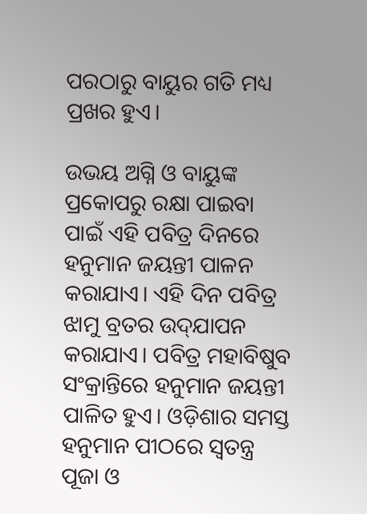ପରଠାରୁ ବାୟୁର ଗତି ମଧ୍ୟ ପ୍ରଖର ହୁଏ।

ଉଭୟ ଅଗ୍ନି ଓ ବାୟୁଙ୍କ ପ୍ରକୋପରୁ ରକ୍ଷା ପାଇବା ପାଇଁ ଏହି ପବିତ୍ର ଦିନରେ ହନୁମାନ ଜୟନ୍ତୀ ପାଳନ କରାଯାଏ। ଏହି ଦିନ ପବିତ୍ର ଝାମୁ ବ୍ରତର ଉଦ୍‌ଯାପନ କରାଯାଏ। ପବିତ୍ର ମହାବିଷୁବ ସଂକ୍ରାନ୍ତିରେ ହନୁମାନ ଜୟନ୍ତୀ ପାଳିତ ହୁଏ। ଓଡ଼ିଶାର ସମସ୍ତ ହନୁମାନ ପୀଠରେ ସ୍ୱତନ୍ତ୍ର ପୂଜା ଓ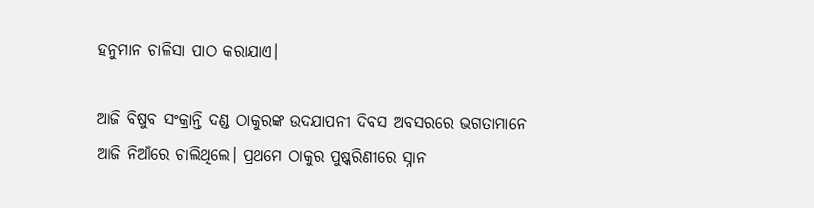ହନୁମାନ ଚାଳିସା ପାଠ କରାଯାଏ।

ଆଜି ବିଷୁବ ସଂକ୍ରାନ୍ତି ଦଣ୍ଡ ଠାକୁରଙ୍କ ଉଦଯାପନୀ ଦିବସ ଅବସରରେ ଭଗତାମାନେ ଆଜି ନିଆଁରେ ଚାଲିଥିଲେ। ପ୍ରଥମେ ଠାକୁର ପୁଷ୍କରିଣୀରେ ସ୍ନାନ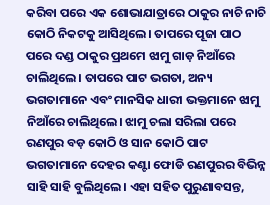କରିବା ପରେ ଏକ ଶୋଭାଯାତ୍ରାରେ ଠାକୁର ନାଚି ନାଚି କୋଠି ନିକଟକୁ ଆସିଥିଲେ। ତାପରେ ପୂଜା ପାଠ ପରେ ଦଣ୍ଡ ଠାକୁର ପ୍ରଥମେ ଝାମୁ ଗାଡ଼ ନିଆଁରେ ଚାଲିଥିଲେ। ତାପରେ ପାଟ ଭଗତା, ଅନ୍ୟ ଭଗତାମାନେ ଏବଂ ମାନସିକ ଧାରୀ ଭକ୍ତମାନେ ଝାମୁ ନିଆଁରେ ଚାଲିଥିଲେ। ଝାମୁ ଚଲା ସରିଲା ପରେ ରଣପୁର ବଡ଼ କୋଠି ଓ ସାନ କୋଠି ପାଟ ଭଗତାମାନେ ଦେହର କଣ୍ଟା ଫୋଡି ରଣପୁରର ବିଭିନ୍ନ ସାହି ସାହି ବୁଲିଥିଲେ। ଏହା ସହିତ ପୁରୁଣାବସନ୍ତ,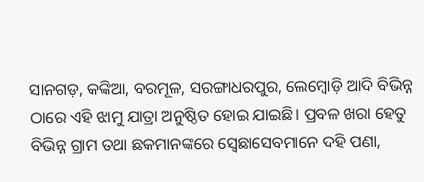ସାନଗଡ଼, କଙ୍କିଆ, ବରମୂଳ, ସରଙ୍ଗାଧରପୁର, ଲେମ୍ବୋଡ଼ି ଆଦି ବିଭିନ୍ନ ଠାରେ ଏହି ଝାମୁ ଯାତ୍ରା ଅନୁଷ୍ଠିତ ହୋଇ ଯାଇଛି। ପ୍ରବଳ ଖରା ହେତୁ ବିଭିନ୍ନ ଗ୍ରାମ ତଥା ଛକମାନଙ୍କରେ ସ୍ବେଛାସେବମାନେ ଦହି ପଣା,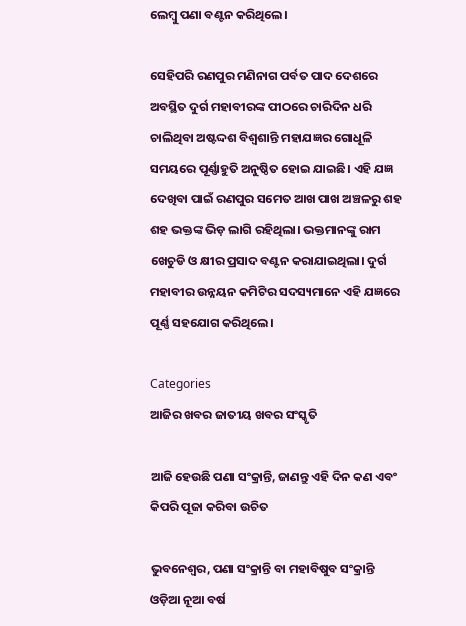ଲେମ୍ବୁ ପଣା ବଣ୍ଟନ କରିଥିଲେ।

ସେହିପରି ରଣପୁର ମଣିନାଗ ପର୍ବତ ପାଦ ଦେଶରେ ଅବସ୍ଥିତ ଦୁର୍ଗ ମହାବୀରଙ୍କ ପୀଠରେ ଚାରିଦିନ ଧରି ଚାଲିଥିବା ଅଷ୍ଟଦ୍ଦଶ ବିଶ୍ୱଶାନ୍ତି ମହାଯଜ୍ଞର ଗୋଧୂଳି ସମୟରେ ପୂର୍ଣ୍ଣାହୁତି ଅନୁଷ୍ଠିତ ହୋଇ ଯାଇଛି। ଏହି ଯଜ୍ଞ ଦେଖିବା ପାଇଁ ରଣପୁର ସମେତ ଆଖ ପାଖ ଅଞ୍ଚଳରୁ ଶହ ଶହ ଭକ୍ତଙ୍କ ଭିଡ଼ ଲାଗି ରହିଥିଲା। ଭକ୍ତମାନଙ୍କୁ ରାମ ଖେଚୁଡି ଓ କ୍ଷୀର ପ୍ରସାଦ ବଣ୍ଟନ କରାଯାଇଥିଲା। ଦୁର୍ଗ ମହାବୀର ଉନ୍ନୟନ କମିଟିର ସଦସ୍ୟମାନେ ଏହି ଯଜ୍ଞରେ ପୂର୍ଣ୍ଣ ସହଯୋଗ କରିଥିଲେ।

Categories
ଆଜିର ଖବର ଜାତୀୟ ଖବର ସଂସ୍କୃତି

ଆଜି ହେଉଛି ପଣା ସଂକ୍ରାନ୍ତି, ଜାଣନ୍ତୁ ଏହି ଦିନ କଣ ଏବଂ କିପରି ପୂଜା କରିବା ଉଚିତ

ଭୁବନେଶ୍ବର, ପଣା ସଂକ୍ରାନ୍ତି ବା ମହାବିଷୁବ ସଂକ୍ରାନ୍ତି ଓଡ଼ିଆ ନୂଆ ବର୍ଷ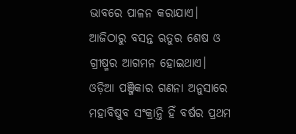ଭାବରେ ପାଳନ କରାଯାଏ। ଆଜିଠାରୁ ବସନ୍ତ ଋତୁର ଶେଷ ଓ ଗ୍ରୀଷ୍ମର ଆଗମନ ହୋଇଥାଏ। ଓଡ଼ିଆ ପଞ୍ଜିକାର ଗଣନା ଅନୁସାରେ ମହାବିଷୁବ ସଂକ୍ରାନ୍ତି ହିଁ ବର୍ଷର ପ୍ରଥମ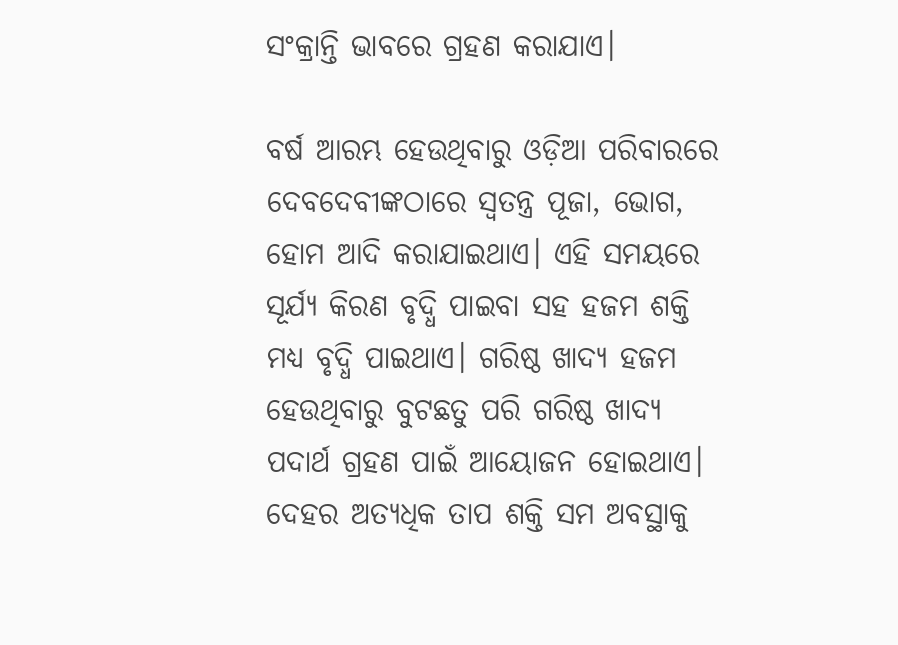ସଂକ୍ରାନ୍ତି ଭାବରେ ଗ୍ରହଣ କରାଯାଏ।

ବର୍ଷ ଆରମ୍ଭ ହେଉଥିବାରୁ ଓଡ଼ିଆ ପରିବାରରେ ଦେବଦେବୀଙ୍କଠାରେ ସ୍ୱତନ୍ତ୍ର ପୂଜା, ଭୋଗ, ହୋମ ଆଦି କରାଯାଇଥାଏ। ଏହି ସମୟରେ ସୂର୍ଯ୍ୟ କିରଣ ବୃଦ୍ଧି ପାଇବା ସହ ହଜମ ଶକ୍ତି ମଧ୍ୟ ବୃଦ୍ଧି ପାଇଥାଏ। ଗରିଷ୍ଠ ଖାଦ୍ୟ ହଜମ ହେଉଥିବାରୁ ବୁଟଛତୁ ପରି ଗରିଷ୍ଠ ଖାଦ୍ୟ ପଦାର୍ଥ ଗ୍ରହଣ ପାଇଁ ଆୟୋଜନ ହୋଇଥାଏ। ଦେହର ଅତ୍ୟଧିକ ତାପ ଶକ୍ତି ସମ ଅବସ୍ଥାକୁ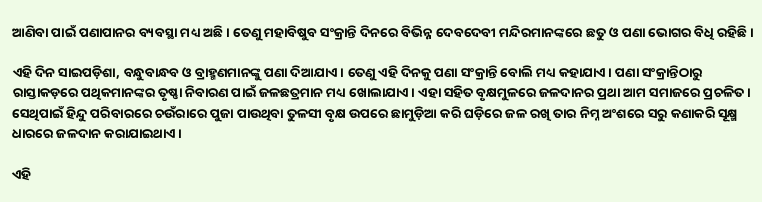ଆଣିବା ପାଇଁ ପଣାପାନର ବ୍ୟବସ୍ଥା ମଧ୍ୟ ଅଛି। ତେଣୁ ମହାବିଷୁବ ସଂକ୍ରାନ୍ତି ଦିନରେ ବିଭିନ୍ନ ଦେବଦେବୀ ମନ୍ଦିରମାନଙ୍କରେ ଛତୁ ଓ ପଣା ଭୋଗର ବିଧି ରହିଛି।

ଏହି ଦିନ ସାଇପଡ଼ିଶା, ବନ୍ଧୁବାନ୍ଧବ ଓ ବ୍ରାହ୍ମଣମାନଙ୍କୁ ପଣା ଦିଆଯାଏ। ତେଣୁ ଏହି ଦିନକୁ ପଣା ସଂକ୍ରାନ୍ତି ବୋଲି ମଧ୍ୟ କହାଯାଏ। ପଣା ସଂକ୍ରାନ୍ତିଠାରୁ ରାସ୍ତାକଡ଼ରେ ପଥିକମାନଙ୍କର ତୃଷ୍ଣା ନିବାରଣ ପାଇଁ ଜଳଛତ୍ରମାନ ମଧ୍ୟ ଖୋଲାଯାଏ। ଏହା ସହିତ ବୃକ୍ଷମୁଳରେ ଜଳଦାନର ପ୍ରଥା ଆମ ସମାଜରେ ପ୍ରଚଳିତ। ସେଥିପାଇଁ ହିନ୍ଦୁ ପରିବାରରେ ଚଉଁରାରେ ପୁଜା ପାଉଥିବା ତୁଳସୀ ବୃକ୍ଷ ଉପରେ ଛାମୁଡ଼ିଆ କରି ଘଡ଼ିରେ ଜଳ ରଖି ତାର ନିମ୍ନ ଅଂଶରେ ସରୁ କଣାକରି ସୂକ୍ଷ୍ମ ଧାରରେ ଜଳଦାନ କରାଯାଇଥାଏ।

ଏହି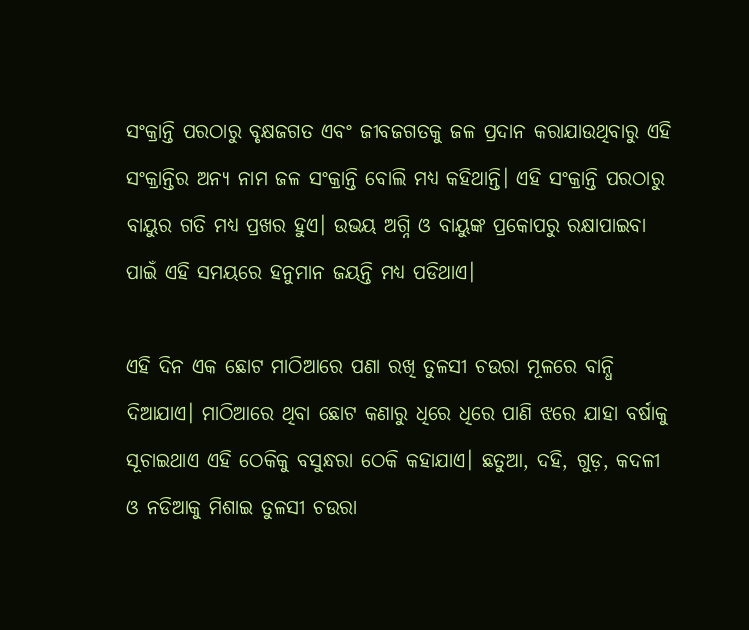ସଂକ୍ରାନ୍ତି ପରଠାରୁ ବୃକ୍ଷଜଗତ ଏବଂ ଜୀବଜଗତକୁ ଜଳ ପ୍ରଦାନ କରାଯାଉଥିବାରୁ ଏହି ସଂକ୍ରାନ୍ତିର ଅନ୍ୟ ନାମ ଜଳ ସଂକ୍ରାନ୍ତି ବୋଲି ମଧ୍ୟ କହିଥାନ୍ତି। ଏହି ସଂକ୍ରାନ୍ତି ପରଠାରୁ ବାୟୁର ଗତି ମଧ୍ୟ ପ୍ରଖର ହୁଏ। ଉଭୟ ଅଗ୍ନି ଓ ବାୟୁଙ୍କ ପ୍ରକୋପରୁ ରକ୍ଷାପାଇବା ପାଇଁ ଏହି ସମୟରେ ହନୁମାନ ଜୟନ୍ତି ମଧ୍ୟ ପଡିଥାଏ।

ଏହି ଦିନ ଏକ ଛୋଟ ମାଠିଆରେ ପଣା ରଖି ତୁଳସୀ ଚଉରା ମୂଳରେ ବାନ୍ଧି ଦିଆଯାଏ। ମାଠିଆରେ ଥିବା ଛୋଟ କଣାରୁ ଧିରେ ଧିରେ ପାଣି ଝରେ ଯାହା ବର୍ଷାକୁ ସୂଚାଇଥାଏ ଏହି ଠେକିକୁ ବସୁନ୍ଧରା ଠେକି କହାଯାଏ। ଛତୁଆ, ଦହି, ଗୁଡ଼, କଦଳୀ ଓ ନଡିଆକୁ ମିଶାଇ ତୁଳସୀ ଚଉରା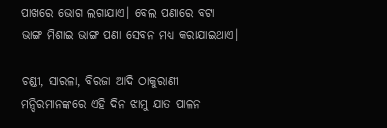ପାଖରେ ଭୋଗ ଲଗାଯାଏ। ବେଲ ପଣାରେ ବଟା ଭାଙ୍ଗ ମିଶାଇ ଭାଙ୍ଗ ପଣା ସେବନ ମଧ୍ୟ କରାଯାଇଥାଏ।

ଚଣ୍ଡୀ, ସାରଳା, ବିରଜା ଆଦି ଠାକୁରାଣୀ ମନ୍ଦିରମାନଙ୍କରେ ଏହି ଦିନ ଝାମୁ ଯାତ ପାଳନ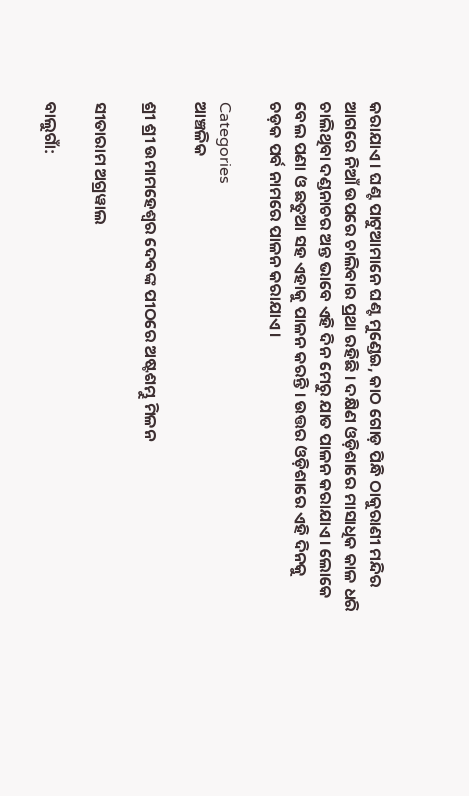କରାଯାଏ। ଘଣ୍ଟ ପାଟୁଆମାନେ ଘଣ୍ଟ ମୁଣ୍ଡେଇ, କାଠ ଗୋଡ଼ ପିନ୍ଧି ଠାକୁରାଣୀ ମନ୍ଦିର ଆଗରେ ନିଆଁ ଉପରେ ଚାଲିବାର ପ୍ରଥା ରହିଛି । ଦକ୍ଷିଣ ଓଡ଼ିଶାରେ ମାସାଧିକ କାଳ ଧରି ଚାଲିଥିବା ଦଣ୍ଡନାଚର ଅନ୍ତ ଭାବେ ଏହି ଦିନ ମେରୁ ଯାତ ପାଳନ କରାଯାଏ। ଲୋକେ ବେଲ ପଣା ଓ ଛତୁଆ ସହ ଏହାକୁ ପାଳନ କରନ୍ତି । ଉତ୍ତର ଓଡ଼ିଶାରେ ଏହି ଦିନକୁ ଚଡ଼କ ପର୍ବ ନାମରେ ପାଳନ କରାଯାଏ।

Categories
ଆଞ୍ଚଳିକ

ଶ୍ରୀ ଶ୍ରୀ ଉମାମହେଶ୍ୱର ଦେବଙ୍କ ପୀଠରେ ଅଷ୍ଟଶମ୍ଭୁ ମିଳନ

ସୀତାରାମ ଅଗ୍ରୱାଲ

ବାଲୁଗାଁ: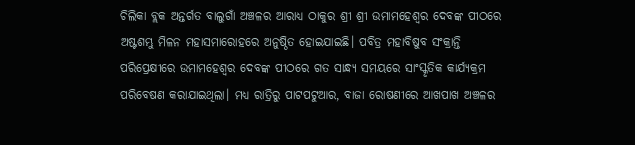ଚିଲିକା ବ୍ଲକ ଅନ୍ତର୍ଗତ ବାଲୁଗାଁ ଅଞ୍ଚଳର ଆରାଧ୍ୟ ଠାକୁର ଶ୍ରୀ ଶ୍ରୀ ଉମାମହେଶ୍ୱର ଦେବଙ୍କ ପୀଠରେ ଅଷ୍ଟଶମ୍ଭୁ ମିଳନ ମହାସମାରୋହରେ ଅନୁଷ୍ଠିତ ହୋଇଯାଇଛି। ପବିତ୍ର ମହାବିଷୁବ ସଂକ୍ରାନ୍ତି ପରିପ୍ରେକ୍ଷୀରେ ଉମାମହେଶ୍ୱର ଦେବଙ୍କ ପୀଠରେ ଗତ ସାନ୍ଧ୍ୟ ସମୟରେ ସାଂସ୍କୃତିକ କାର୍ଯ୍ୟକ୍ରମ ପରିବେଷଣ କରାଯାଇଥିଲା। ମଧ୍ୟ ରାତ୍ରିରୁ ପାଟପଟୁଆର, ବାଜା ରୋଷଣୀରେ ଆଖପାଖ ଅଞ୍ଚଳର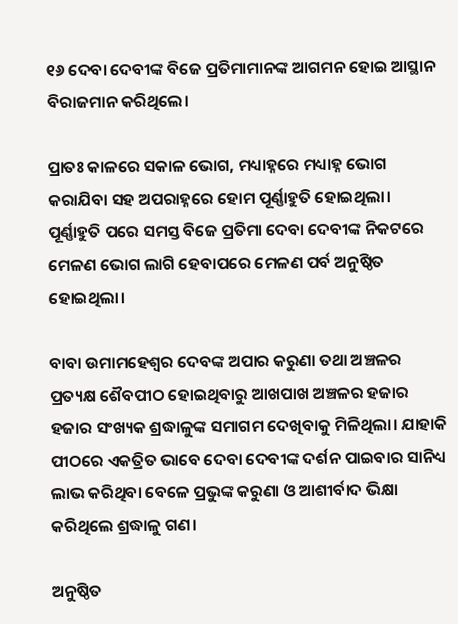୧୬ ଦେବା ଦେବୀଙ୍କ ବିଜେ ପ୍ରତିମାମାନଙ୍କ ଆଗମନ ହୋଇ ଆସ୍ଥାନ ବିରାଜମାନ କରିଥିଲେ।

ପ୍ରାତଃ କାଳରେ ସକାଳ ଭୋଗ, ମଧ୍ୟାହ୍ନରେ ମଧ୍ୟାହ୍ନ ଭୋଗ କରାଯିବା ସହ ଅପରାହ୍ନରେ ହୋମ ପୂର୍ଣ୍ଣାହୁତି ହୋଇଥିଲା। ପୂର୍ଣ୍ଣାହୁତି ପରେ ସମସ୍ତ ବିଜେ ପ୍ରତିମା ଦେବା ଦେବୀଙ୍କ ନିକଟରେ ମେଳଣ ଭୋଗ ଲାଗି ହେବାପରେ ମେଳଣ ପର୍ବ ଅନୁଷ୍ଠିତ ହୋଇଥିଲା।

ବାବା ଉମାମହେଶ୍ୱର ଦେବଙ୍କ ଅପାର କରୁଣା ତଥା ଅଞ୍ଚଳର ପ୍ରତ୍ୟକ୍ଷ ଶୈବପୀଠ ହୋଇଥିବାରୁ ଆଖପାଖ ଅଞ୍ଚଳର ହଜାର ହଜାର ସଂଖ୍ୟକ ଶ୍ରଦ୍ଧାଳୁଙ୍କ ସମାଗମ ଦେଖିବାକୁ ମିଳିଥିଲା। ଯାହାକି ପୀଠରେ ଏକତ୍ରିତ ଭାବେ ଦେବା ଦେବୀଙ୍କ ଦର୍ଶନ ପାଇବାର ସାନିଧ୍ୟ ଲାଭ କରିଥିବା ବେଳେ ପ୍ରଭୁଙ୍କ କରୁଣା ଓ ଆଶୀର୍ବାଦ ଭିକ୍ଷା କରିଥିଲେ ଶ୍ରଦ୍ଧାଳୁ ଗଣ।

ଅନୁଷ୍ଠିତ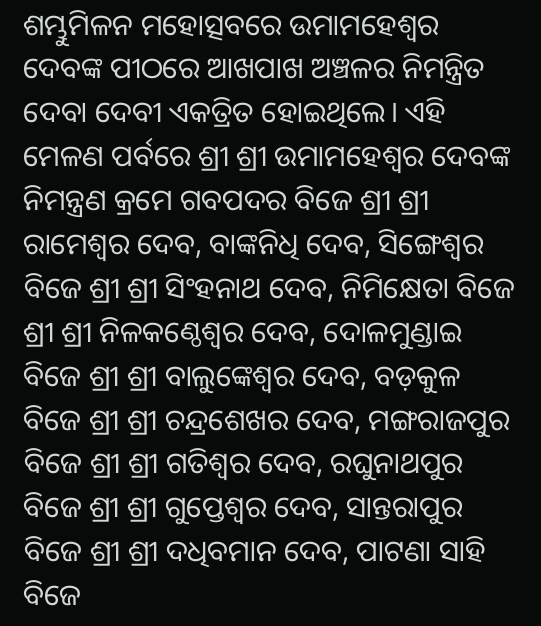ଶମ୍ଭୁମିଳନ ମହୋତ୍ସବରେ ଉମାମହେଶ୍ୱର ଦେବଙ୍କ ପୀଠରେ ଆଖପାଖ ଅଞ୍ଚଳର ନିମନ୍ତ୍ରିତ ଦେବା ଦେବୀ ଏକତ୍ରିତ ହୋଇଥିଲେ। ଏହି ମେଳଣ ପର୍ବରେ ଶ୍ରୀ ଶ୍ରୀ ଉମାମହେଶ୍ୱର ଦେବଙ୍କ ନିମନ୍ତ୍ରଣ କ୍ରମେ ଗବପଦର ବିଜେ ଶ୍ରୀ ଶ୍ରୀ ରାମେଶ୍ୱର ଦେବ, ବାଙ୍କନିଧି ଦେବ, ସିଙ୍ଗେଶ୍ୱର ବିଜେ ଶ୍ରୀ ଶ୍ରୀ ସିଂହନାଥ ଦେବ, ନିମିକ୍ଷେତା ବିଜେ ଶ୍ରୀ ଶ୍ରୀ ନିଳକଣ୍ଠେଶ୍ୱର ଦେବ, ଦୋଳମୁଣ୍ଡାଇ ବିଜେ ଶ୍ରୀ ଶ୍ରୀ ବାଲୁଙ୍କେଶ୍ୱର ଦେବ, ବଡ଼କୁଳ ବିଜେ ଶ୍ରୀ ଶ୍ରୀ ଚନ୍ଦ୍ରଶେଖର ଦେବ, ମଙ୍ଗରାଜପୁର ବିଜେ ଶ୍ରୀ ଶ୍ରୀ ଗତିଶ୍ୱର ଦେବ, ରଘୁନାଥପୁର ବିଜେ ଶ୍ରୀ ଶ୍ରୀ ଗୁପ୍ତେଶ୍ଵର ଦେବ, ସାନ୍ତରାପୁର ବିଜେ ଶ୍ରୀ ଶ୍ରୀ ଦଧିବମାନ ଦେବ, ପାଟଣା ସାହି ବିଜେ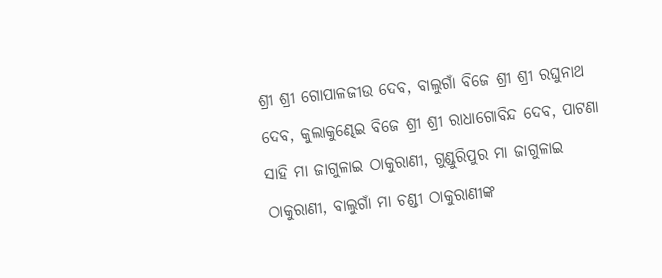ଶ୍ରୀ ଶ୍ରୀ ଗୋପାଳଜୀଉ ଦେବ, ବାଲୁଗାଁ ବିଜେ ଶ୍ରୀ ଶ୍ରୀ ରଘୁନାଥ ଦେବ, କୁଲାକୁଣ୍ଢେଇ ବିଜେ ଶ୍ରୀ ଶ୍ରୀ ରାଧାଗୋବିନ୍ଦ ଦେବ, ପାଟଣା ସାହି ମା ଜାଗୁଳାଇ ଠାକୁରାଣୀ, ଗୁଣ୍ଡୁରିପୁର ମା ଜାଗୁଳାଇ ଠାକୁରାଣୀ, ବାଲୁଗାଁ ମା ଚଣ୍ଡୀ ଠାକୁରାଣୀଙ୍କ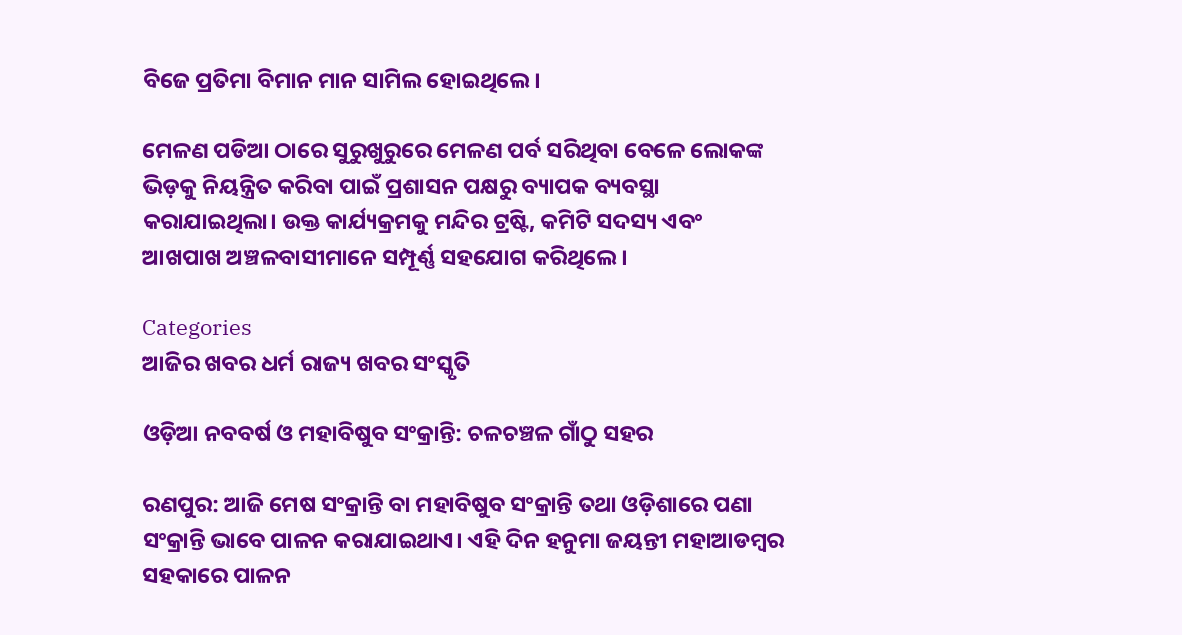ବିଜେ ପ୍ରତିମା ବିମାନ ମାନ ସାମିଲ ହୋଇଥିଲେ।

ମେଳଣ ପଡିଆ ଠାରେ ସୁରୁଖୁରୁରେ ମେଳଣ ପର୍ବ ସରିଥିବା ବେଳେ ଲୋକଙ୍କ ଭିଡ଼କୁ ନିୟନ୍ତ୍ରିତ କରିବା ପାଇଁ ପ୍ରଶାସନ ପକ୍ଷରୁ ବ୍ୟାପକ ବ୍ୟବସ୍ଥା କରାଯାଇଥିଲା। ଉକ୍ତ କାର୍ଯ୍ୟକ୍ରମକୁ ମନ୍ଦିର ଟ୍ରଷ୍ଟି, କମିଟି ସଦସ୍ୟ ଏବଂ ଆଖପାଖ ଅଞ୍ଚଳବାସୀମାନେ ସମ୍ପୂର୍ଣ୍ଣ ସହଯୋଗ କରିଥିଲେ।

Categories
ଆଜିର ଖବର ଧର୍ମ ରାଜ୍ୟ ଖବର ସଂସ୍କୃତି

ଓଡ଼ିଆ ନବବର୍ଷ ଓ ମହାବିଷୁବ ସଂକ୍ରାନ୍ତି: ଚଳଚଞ୍ଚଳ ଗାଁଠୁ ସହର

ରଣପୁର: ଆଜି ମେଷ ସଂକ୍ରାନ୍ତି ବା ମହାବିଷୁବ ସଂକ୍ରାନ୍ତି ତଥା ଓଡ଼ିଶାରେ ପଣା ସଂକ୍ରାନ୍ତି ଭାବେ ପାଳନ କରାଯାଇଥାଏ। ଏହି ଦିନ ହନୁମା ଜୟନ୍ତୀ ମହାଆଡମ୍ବର ସହକାରେ ପାଳନ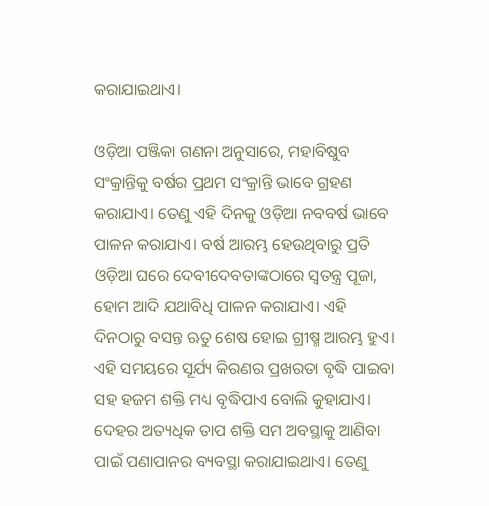କରାଯାଇଥାଏ।

ଓଡ଼ିଆ ପଞ୍ଜିକା ଗଣନା ଅନୁସାରେ, ମହାବିଷୁବ ସଂକ୍ରାନ୍ତିକୁ ବର୍ଷର ପ୍ରଥମ ସଂକ୍ରାନ୍ତି ଭାବେ ଗ୍ରହଣ କରାଯାଏ। ତେଣୁ ଏହି ଦିନକୁ ଓଡ଼ିଆ ନବବର୍ଷ ଭାବେ ପାଳନ କରାଯାଏ। ବର୍ଷ ଆରମ୍ଭ ହେଉଥିବାରୁ ପ୍ରତି ଓଡ଼ିଆ ଘରେ ଦେବୀଦେବତାଙ୍କଠାରେ ସ୍ୱତନ୍ତ୍ର ପୂଜା, ହୋମ ଆଦି ଯଥାବିଧି ପାଳନ କରାଯାଏ। ଏହି ଦିନଠାରୁ ବସନ୍ତ ଋତୁ ଶେଷ ହୋଇ ଗ୍ରୀଷ୍ମ ଆରମ୍ଭ ହୁଏ। ଏହି ସମୟରେ ସୂର୍ଯ୍ୟ କିରଣର ପ୍ରଖରତା ବୃଦ୍ଧି ପାଇବା ସହ ହଜମ ଶକ୍ତି ମଧ୍ୟ ବୃଦ୍ଧିପାଏ ବୋଲି କୁହାଯାଏ। ଦେହର ଅତ୍ୟଧିକ ତାପ ଶକ୍ତି ସମ ଅବସ୍ଥାକୁ ଆଣିବା ପାଇଁ ପଣାପାନର ବ୍ୟବସ୍ଥା କରାଯାଇଥାଏ। ତେଣୁ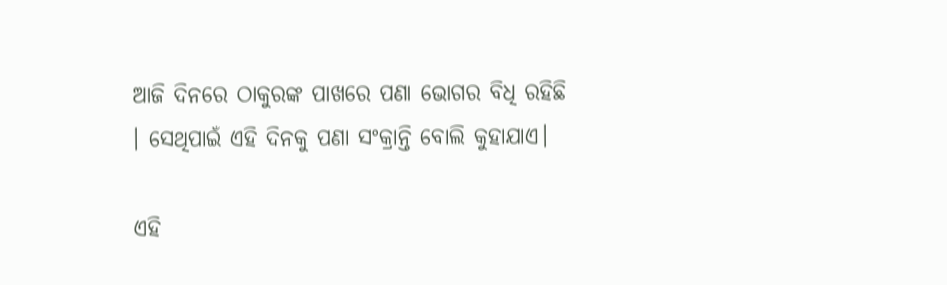ଆଜି ଦିନରେ ଠାକୁରଙ୍କ ପାଖରେ ପଣା ଭୋଗର ବିଧି ରହିଛି । ସେଥିପାଇଁ ଏହି ଦିନକୁ ପଣା ସଂକ୍ରାନ୍ତି ବୋଲି କୁହାଯାଏ।

ଏହି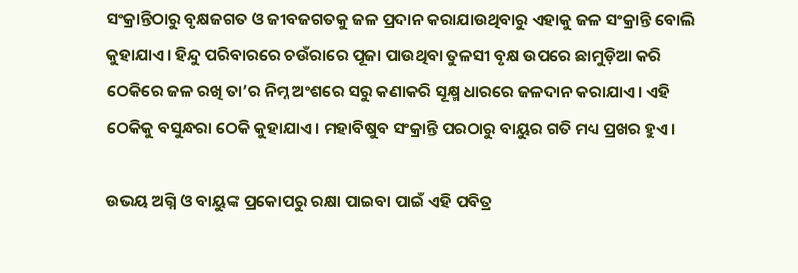ସଂକ୍ରାନ୍ତିଠାରୁ ବୃକ୍ଷଜଗତ ଓ ଜୀବଜଗତକୁ ଜଳ ପ୍ରଦାନ କରାଯାଉଥିବାରୁ ଏହାକୁ ଜଳ ସଂକ୍ରାନ୍ତି ବୋଲି କୁହାଯାଏ। ହିନ୍ଦୁ ପରିବାରରେ ଚଉଁରାରେ ପୂଜା ପାଉଥିବା ତୁଳସୀ ବୃକ୍ଷ ଉପରେ ଛାମୁଡ଼ିଆ କରି ଠେକିରେ ଜଳ ରଖି ତା’ର ନିମ୍ନ ଅଂଶରେ ସରୁ କଣାକରି ସୂକ୍ଷ୍ମ ଧାରରେ ଜଳଦାନ କରାଯାଏ। ଏହି ଠେକିକୁ ବସୁନ୍ଧରା ଠେକି କୁହାଯାଏ। ମହାବିଷୁବ ସଂକ୍ରାନ୍ତି ପରଠାରୁ ବାୟୁର ଗତି ମଧ୍ୟ ପ୍ରଖର ହୁଏ।

ଉଭୟ ଅଗ୍ନି ଓ ବାୟୁଙ୍କ ପ୍ରକୋପରୁ ରକ୍ଷା ପାଇବା ପାଇଁ ଏହି ପବିତ୍ର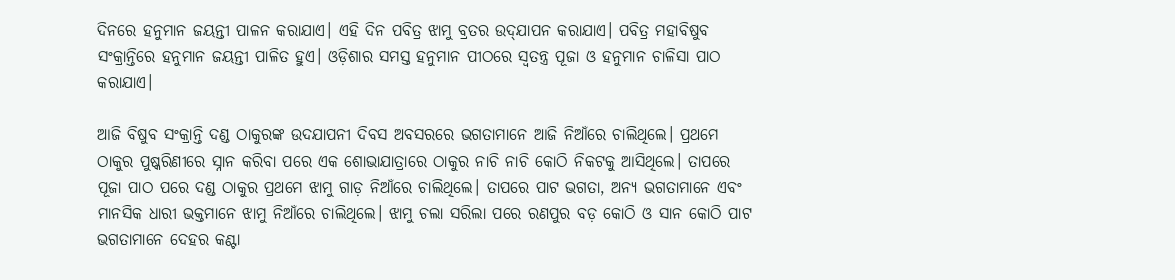ଦିନରେ ହନୁମାନ ଜୟନ୍ତୀ ପାଳନ କରାଯାଏ। ଏହି ଦିନ ପବିତ୍ର ଝାମୁ ବ୍ରତର ଉଦ୍‌ଯାପନ କରାଯାଏ। ପବିତ୍ର ମହାବିଷୁବ ସଂକ୍ରାନ୍ତିରେ ହନୁମାନ ଜୟନ୍ତୀ ପାଳିତ ହୁଏ। ଓଡ଼ିଶାର ସମସ୍ତ ହନୁମାନ ପୀଠରେ ସ୍ୱତନ୍ତ୍ର ପୂଜା ଓ ହନୁମାନ ଚାଳିସା ପାଠ କରାଯାଏ।

ଆଜି ବିଷୁବ ସଂକ୍ରାନ୍ତି ଦଣ୍ଡ ଠାକୁରଙ୍କ ଉଦଯାପନୀ ଦିବସ ଅବସରରେ ଭଗତାମାନେ ଆଜି ନିଆଁରେ ଚାଲିଥିଲେ। ପ୍ରଥମେ ଠାକୁର ପୁଷ୍କରିଣୀରେ ସ୍ନାନ କରିବା ପରେ ଏକ ଶୋଭାଯାତ୍ରାରେ ଠାକୁର ନାଚି ନାଚି କୋଠି ନିକଟକୁ ଆସିଥିଲେ। ତାପରେ ପୂଜା ପାଠ ପରେ ଦଣ୍ଡ ଠାକୁର ପ୍ରଥମେ ଝାମୁ ଗାଡ଼ ନିଆଁରେ ଚାଲିଥିଲେ। ତାପରେ ପାଟ ଭଗତା, ଅନ୍ୟ ଭଗତାମାନେ ଏବଂ ମାନସିକ ଧାରୀ ଭକ୍ତମାନେ ଝାମୁ ନିଆଁରେ ଚାଲିଥିଲେ। ଝାମୁ ଚଲା ସରିଲା ପରେ ରଣପୁର ବଡ଼ କୋଠି ଓ ସାନ କୋଠି ପାଟ ଭଗତାମାନେ ଦେହର କଣ୍ଟା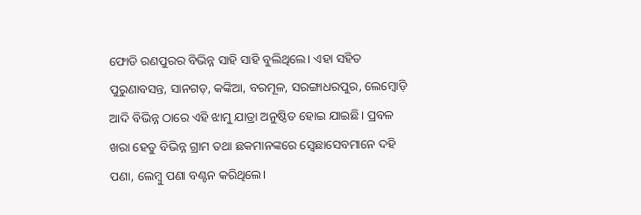ଫୋଡି ରଣପୁରର ବିଭିନ୍ନ ସାହି ସାହି ବୁଲିଥିଲେ। ଏହା ସହିତ ପୁରୁଣାବସନ୍ତ, ସାନଗଡ଼, କଙ୍କିଆ, ବରମୂଳ, ସରଙ୍ଗାଧରପୁର, ଲେମ୍ବୋଡ଼ି ଆଦି ବିଭିନ୍ନ ଠାରେ ଏହି ଝାମୁ ଯାତ୍ରା ଅନୁଷ୍ଠିତ ହୋଇ ଯାଇଛି। ପ୍ରବଳ ଖରା ହେତୁ ବିଭିନ୍ନ ଗ୍ରାମ ତଥା ଛକମାନଙ୍କରେ ସ୍ବେଛାସେବମାନେ ଦହି ପଣା, ଲେମ୍ବୁ ପଣା ବଣ୍ଟନ କରିଥିଲେ।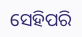ସେହିପରି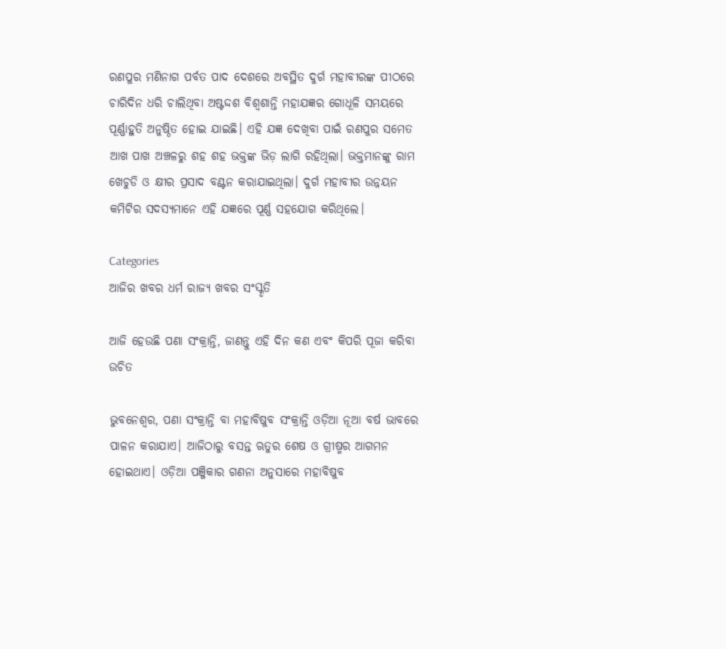ରଣପୁର ମଣିନାଗ ପର୍ବତ ପାଦ ଦେଶରେ ଅବସ୍ଥିତ ଦୁର୍ଗ ମହାବୀରଙ୍କ ପୀଠରେ ଚାରିଦିନ ଧରି ଚାଲିଥିବା ଅଷ୍ଟଦ୍ଦଶ ବିଶ୍ୱଶାନ୍ତି ମହାଯଜ୍ଞର ଗୋଧୂଳି ସମୟରେ ପୂର୍ଣ୍ଣାହୁତି ଅନୁଷ୍ଠିତ ହୋଇ ଯାଇଛି। ଏହି ଯଜ୍ଞ ଦେଖିବା ପାଇଁ ରଣପୁର ସମେତ ଆଖ ପାଖ ଅଞ୍ଚଳରୁ ଶହ ଶହ ଭକ୍ତଙ୍କ ଭିଡ଼ ଲାଗି ରହିଥିଲା। ଭକ୍ତମାନଙ୍କୁ ରାମ ଖେଚୁଡି ଓ କ୍ଷୀର ପ୍ରସାଦ ବଣ୍ଟନ କରାଯାଇଥିଲା। ଦୁର୍ଗ ମହାବୀର ଉନ୍ନୟନ କମିଟିର ସଦସ୍ୟମାନେ ଏହି ଯଜ୍ଞରେ ପୂର୍ଣ୍ଣ ସହଯୋଗ କରିଥିଲେ।

Categories
ଆଜିର ଖବର ଧର୍ମ ରାଜ୍ୟ ଖବର ସଂସ୍କୃତି

ଆଜି ହେଉଛି ପଣା ସଂକ୍ରାନ୍ତି, ଜାଣନ୍ତୁ ଏହି ଦିନ କଣ ଏବଂ କିପରି ପୂଜା କରିବା ଉଚିତ

ଭୁବନେଶ୍ବର, ପଣା ସଂକ୍ରାନ୍ତି ବା ମହାବିଷୁବ ସଂକ୍ରାନ୍ତି ଓଡ଼ିଆ ନୂଆ ବର୍ଷ ଭାବରେ ପାଳନ କରାଯାଏ। ଆଜିଠାରୁ ବସନ୍ତ ଋତୁର ଶେଷ ଓ ଗ୍ରୀଷ୍ମର ଆଗମନ ହୋଇଥାଏ। ଓଡ଼ିଆ ପଞ୍ଜିକାର ଗଣନା ଅନୁସାରେ ମହାବିଷୁବ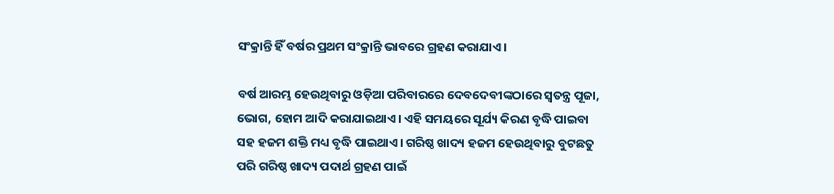ସଂକ୍ରାନ୍ତି ହିଁ ବର୍ଷର ପ୍ରଥମ ସଂକ୍ରାନ୍ତି ଭାବରେ ଗ୍ରହଣ କରାଯାଏ।

ବର୍ଷ ଆରମ୍ଭ ହେଉଥିବାରୁ ଓଡ଼ିଆ ପରିବାରରେ ଦେବଦେବୀଙ୍କଠାରେ ସ୍ୱତନ୍ତ୍ର ପୂଜା, ଭୋଗ, ହୋମ ଆଦି କରାଯାଇଥାଏ। ଏହି ସମୟରେ ସୂର୍ଯ୍ୟ କିରଣ ବୃଦ୍ଧି ପାଇବା ସହ ହଜମ ଶକ୍ତି ମଧ୍ୟ ବୃଦ୍ଧି ପାଇଥାଏ। ଗରିଷ୍ଠ ଖାଦ୍ୟ ହଜମ ହେଉଥିବାରୁ ବୁଟଛତୁ ପରି ଗରିଷ୍ଠ ଖାଦ୍ୟ ପଦାର୍ଥ ଗ୍ରହଣ ପାଇଁ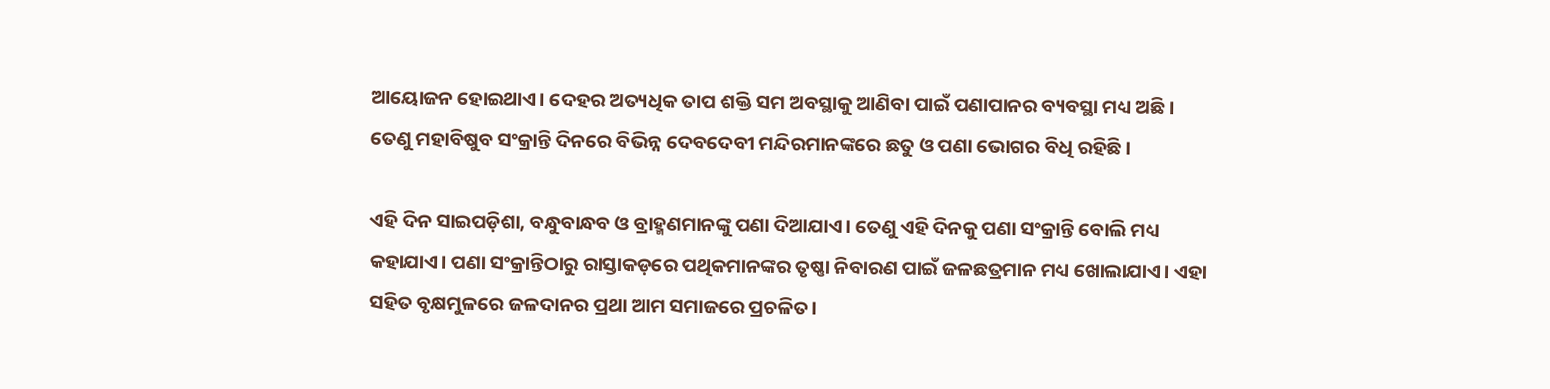ଆୟୋଜନ ହୋଇଥାଏ। ଦେହର ଅତ୍ୟଧିକ ତାପ ଶକ୍ତି ସମ ଅବସ୍ଥାକୁ ଆଣିବା ପାଇଁ ପଣାପାନର ବ୍ୟବସ୍ଥା ମଧ୍ୟ ଅଛି। ତେଣୁ ମହାବିଷୁବ ସଂକ୍ରାନ୍ତି ଦିନରେ ବିଭିନ୍ନ ଦେବଦେବୀ ମନ୍ଦିରମାନଙ୍କରେ ଛତୁ ଓ ପଣା ଭୋଗର ବିଧି ରହିଛି।

ଏହି ଦିନ ସାଇପଡ଼ିଶା, ବନ୍ଧୁବାନ୍ଧବ ଓ ବ୍ରାହ୍ମଣମାନଙ୍କୁ ପଣା ଦିଆଯାଏ। ତେଣୁ ଏହି ଦିନକୁ ପଣା ସଂକ୍ରାନ୍ତି ବୋଲି ମଧ୍ୟ କହାଯାଏ। ପଣା ସଂକ୍ରାନ୍ତିଠାରୁ ରାସ୍ତାକଡ଼ରେ ପଥିକମାନଙ୍କର ତୃଷ୍ଣା ନିବାରଣ ପାଇଁ ଜଳଛତ୍ରମାନ ମଧ୍ୟ ଖୋଲାଯାଏ। ଏହା ସହିତ ବୃକ୍ଷମୁଳରେ ଜଳଦାନର ପ୍ରଥା ଆମ ସମାଜରେ ପ୍ରଚଳିତ।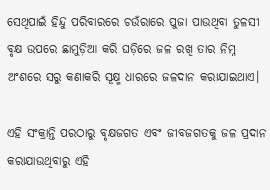ସେଥିପାଇଁ ହିନ୍ଦୁ ପରିବାରରେ ଚଉଁରାରେ ପୁଜା ପାଉଥିବା ତୁଳସୀ ବୃକ୍ଷ ଉପରେ ଛାମୁଡ଼ିଆ କରି ଘଡ଼ିରେ ଜଳ ରଖି ତାର ନିମ୍ନ ଅଂଶରେ ସରୁ କଣାକରି ସୂକ୍ଷ୍ମ ଧାରରେ ଜଳଦାନ କରାଯାଇଥାଏ।

ଏହି ସଂକ୍ରାନ୍ତି ପରଠାରୁ ବୃକ୍ଷଜଗତ ଏବଂ ଜୀବଜଗତକୁ ଜଳ ପ୍ରଦାନ କରାଯାଉଥିବାରୁ ଏହି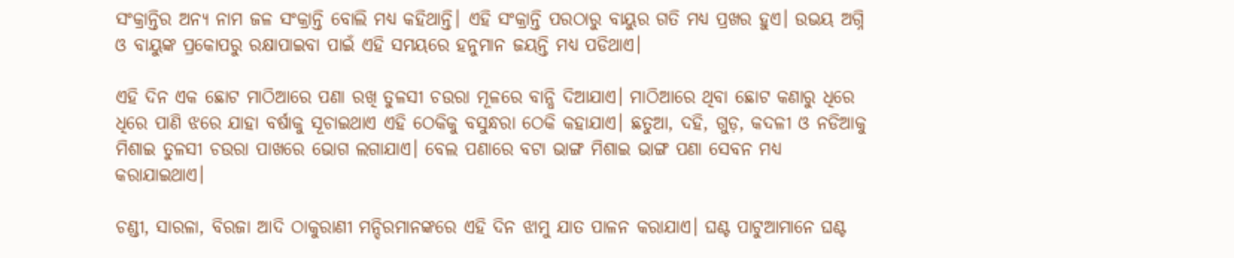ସଂକ୍ରାନ୍ତିର ଅନ୍ୟ ନାମ ଜଳ ସଂକ୍ରାନ୍ତି ବୋଲି ମଧ୍ୟ କହିଥାନ୍ତି। ଏହି ସଂକ୍ରାନ୍ତି ପରଠାରୁ ବାୟୁର ଗତି ମଧ୍ୟ ପ୍ରଖର ହୁଏ। ଉଭୟ ଅଗ୍ନି ଓ ବାୟୁଙ୍କ ପ୍ରକୋପରୁ ରକ୍ଷାପାଇବା ପାଇଁ ଏହି ସମୟରେ ହନୁମାନ ଜୟନ୍ତି ମଧ୍ୟ ପଡିଥାଏ।

ଏହି ଦିନ ଏକ ଛୋଟ ମାଠିଆରେ ପଣା ରଖି ତୁଳସୀ ଚଉରା ମୂଳରେ ବାନ୍ଧି ଦିଆଯାଏ। ମାଠିଆରେ ଥିବା ଛୋଟ କଣାରୁ ଧିରେ ଧିରେ ପାଣି ଝରେ ଯାହା ବର୍ଷାକୁ ସୂଚାଇଥାଏ ଏହି ଠେକିକୁ ବସୁନ୍ଧରା ଠେକି କହାଯାଏ। ଛତୁଆ, ଦହି, ଗୁଡ଼, କଦଳୀ ଓ ନଡିଆକୁ ମିଶାଇ ତୁଳସୀ ଚଉରା ପାଖରେ ଭୋଗ ଲଗାଯାଏ। ବେଲ ପଣାରେ ବଟା ଭାଙ୍ଗ ମିଶାଇ ଭାଙ୍ଗ ପଣା ସେବନ ମଧ୍ୟ କରାଯାଇଥାଏ।

ଚଣ୍ଡୀ, ସାରଳା, ବିରଜା ଆଦି ଠାକୁରାଣୀ ମନ୍ଦିରମାନଙ୍କରେ ଏହି ଦିନ ଝାମୁ ଯାତ ପାଳନ କରାଯାଏ। ଘଣ୍ଟ ପାଟୁଆମାନେ ଘଣ୍ଟ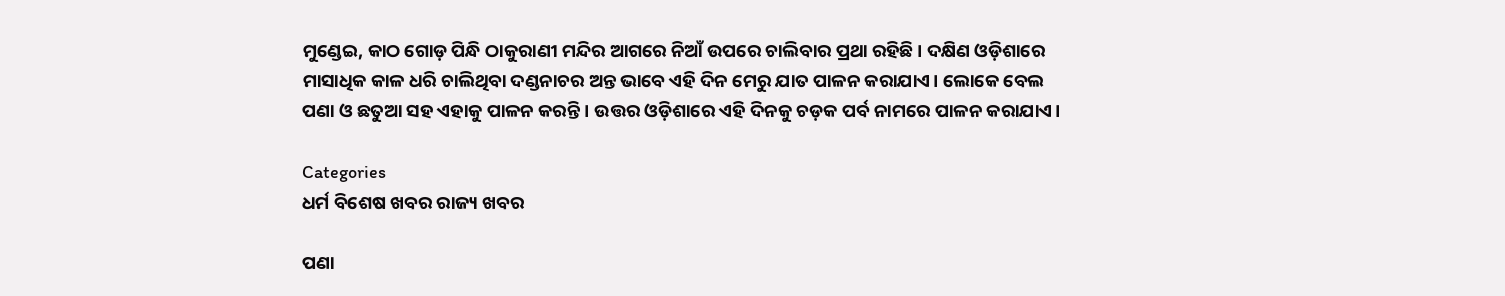ମୁଣ୍ଡେଇ, କାଠ ଗୋଡ଼ ପିନ୍ଧି ଠାକୁରାଣୀ ମନ୍ଦିର ଆଗରେ ନିଆଁ ଉପରେ ଚାଲିବାର ପ୍ରଥା ରହିଛି । ଦକ୍ଷିଣ ଓଡ଼ିଶାରେ ମାସାଧିକ କାଳ ଧରି ଚାଲିଥିବା ଦଣ୍ଡନାଚର ଅନ୍ତ ଭାବେ ଏହି ଦିନ ମେରୁ ଯାତ ପାଳନ କରାଯାଏ। ଲୋକେ ବେଲ ପଣା ଓ ଛତୁଆ ସହ ଏହାକୁ ପାଳନ କରନ୍ତି । ଉତ୍ତର ଓଡ଼ିଶାରେ ଏହି ଦିନକୁ ଚଡ଼କ ପର୍ବ ନାମରେ ପାଳନ କରାଯାଏ।

Categories
ଧର୍ମ ବିଶେଷ ଖବର ରାଜ୍ୟ ଖବର

ପଣା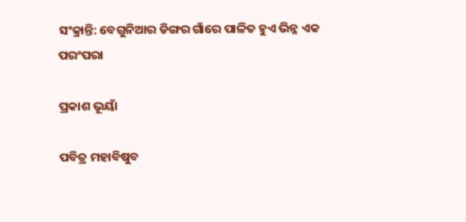ସଂକ୍ରାନ୍ତି: ବେଗୁନିଆର ଡିଙ୍ଗର ଗାଁରେ ପାଳିତ ହୁଏ ଭିନ୍ନ ଏକ ପରଂପରା

ପ୍ରକାଶ ଭୂୟାଁ

ପବିତ୍ର ମହାବିଷୁବ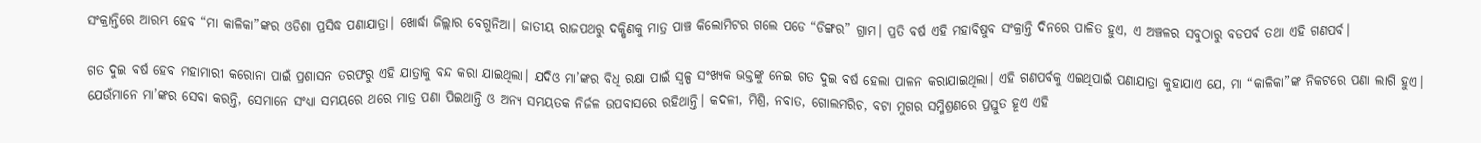ସଂକ୍ରାନ୍ତିରେ ଆରମ୍ଭ ହେବ “ମା କାଳିକା”ଙ୍କର ଓଡିଶା ପ୍ରସିଦ୍ଧ ପଣାଯାତ୍ରା। ଖୋର୍ଦ୍ଧା ଜିଲ୍ଲାର ବେଗୁନିଆ। ଜାତୀୟ ରାଜପଥରୁ ଦକ୍ଷିଣକୁ ମାତ୍ର ପାଞ୍ଚ କିଲୋମିଟର ଗଲେ ପଡେ “ଡିଙ୍ଗର” ଗ୍ରାମ। ପ୍ରତି ବର୍ଷ ଏହି ମହାବିଷୁବ ସଂକ୍ରାନ୍ତି ଦିନରେ ପାଳିତ ହୁଏ, ଏ ଅଞ୍ଚଳର ସବୁଠାରୁ ବଡପର୍ବ ତଥା ଏହି ଗଣପର୍ବ।

ଗତ ଦୁଇ ବର୍ଷ ହେବ ମହାମାରୀ କରୋନା ପାଇଁ ପ୍ରଶାସନ ତରଫରୁ ଏହି ଯାତ୍ରାକୁ ବନ୍ଦ କରା ଯାଇଥିଲା। ଯଦିଓ ମା’ଙ୍କର ବିଧି ରକ୍ଷା ପାଇଁ ସ୍ବଳ୍ପ ସଂଖ୍ୟକ ଭକ୍ତଙ୍କୁ ନେଇ ଗତ ଦୁଇ ବର୍ଷ ହେଲା ପାଳନ କରାଯାଇଥିଲା। ଏହି ଗଣପର୍ବକୁ ଏଇଥିପାଇଁ ପଣାଯାତ୍ରା କୁହାଯାଏ ଯେ, ମା “କାଳିକା”ଙ୍କ ନିକଟରେ ପଣା ଲାଗି ହୁଏ। ଯେଉଁମାନେ ମା’ଙ୍କର ସେବା କରନ୍ତି, ସେମାନେ ସଂଧ୍ୟା ସମୟରେ ଥରେ ମାତ୍ର ପଣା ପିଇଥାନ୍ତି ଓ ଅନ୍ୟ ସମୟତକ ନିର୍ଜଳ ଉପବାସରେ ରହିଥାନ୍ତି। କଦଳୀ, ମିଶ୍ରି, ନବାତ, ଗୋଲମରିଚ, ବଟା ମୁଗର ସମ୍ମିଶ୍ରଣରେ ପ୍ରସ୍ତୁତ ହୂଏ ଏହି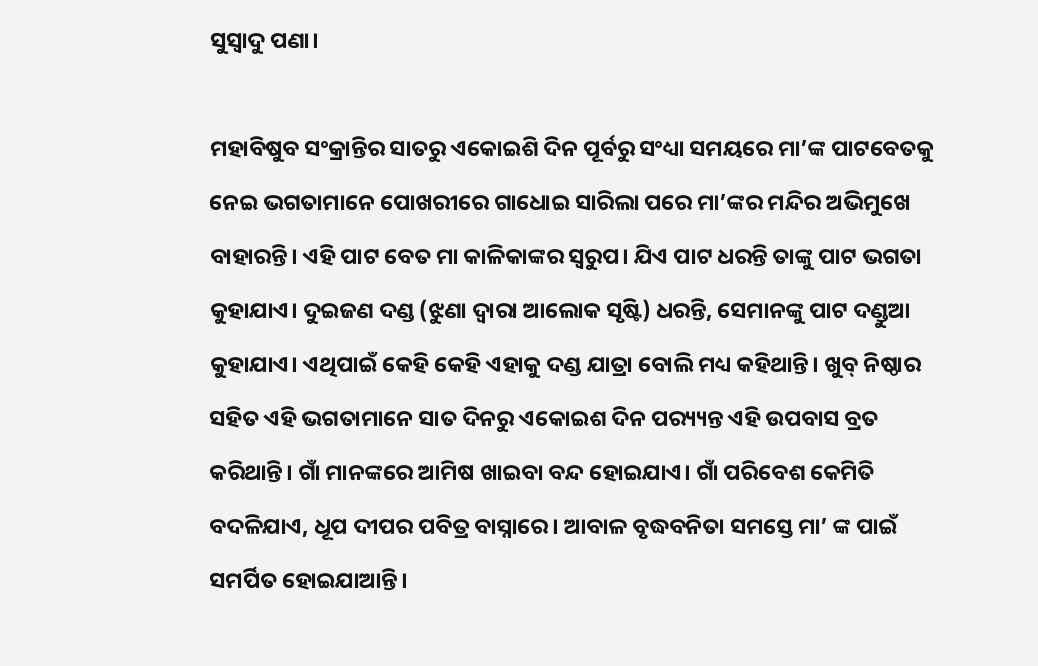ସୁସ୍ୱାଦୁ ପଣା।

ମହାବିଷୁବ ସଂକ୍ରାନ୍ତିର ସାତରୁ ଏକୋଇଶି ଦିନ ପୂର୍ବରୁ ସଂଧ୍ୟା ସମୟରେ ମା’ଙ୍କ ପାଟବେତକୁ ନେଇ ଭଗତାମାନେ ପୋଖରୀରେ ଗାଧୋଇ ସାରିଲା ପରେ ମା’ଙ୍କର ମନ୍ଦିର ଅଭିମୁଖେ ବାହାରନ୍ତି। ଏହି ପାଟ ବେତ ମା କାଳିକାଙ୍କର ସ୍ଵରୁପ। ଯିଏ ପାଟ ଧରନ୍ତି ତାଙ୍କୁ ପାଟ ଭଗତା କୁହାଯାଏ। ଦୁଇଜଣ ଦଣ୍ଡ (ଝୁଣା ଦ୍ୱାରା ଆଲୋକ ସୃଷ୍ଟି) ଧରନ୍ତି, ସେମାନଙ୍କୁ ପାଟ ଦଣ୍ଡୁଆ କୁହାଯାଏ। ଏଥିପାଇଁ କେହି କେହି ଏହାକୁ ଦଣ୍ଡ ଯାତ୍ରା ବୋଲି ମଧ୍ୟ କହିଥାନ୍ତି। ଖୁବ୍ ନିଷ୍ଠାର ସହିତ ଏହି ଭଗତାମାନେ ସାତ ଦିନରୁ ଏକୋଇଶ ଦିନ ପର‌୍ୟ୍ୟନ୍ତ ଏହି ଉପବାସ ବ୍ରତ କରିଥାନ୍ତି। ଗାଁ ମାନଙ୍କରେ ଆମିଷ ଖାଇବା ବନ୍ଦ ହୋଇଯାଏ। ଗାଁ ପରିବେଶ କେମିତି ବଦଳିଯାଏ, ଧୂପ ଦୀପର ପବିତ୍ର ବାସ୍ନାରେ। ଆବାଳ ବୃଦ୍ଧବନିତା ସମସ୍ତେ ମା’ ଙ୍କ ପାଇଁ ସମର୍ପିତ ହୋଇଯାଆନ୍ତି।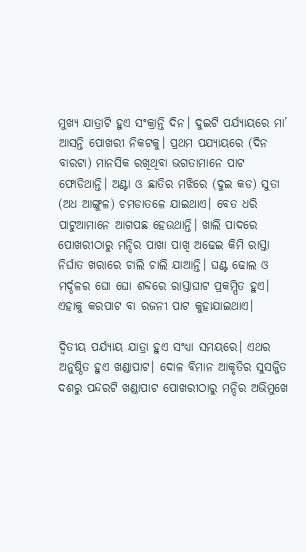ମୁଖ୍ୟ ଯାତ୍ରାଟି ହୁଏ ସଂକ୍ରାନ୍ତି ଦିନ। ଦୁଇଟି ପର୍ଯ୍ୟାୟରେ ମା’ ଆସନ୍ତି ପୋଖରୀ ନିକଟକୁ। ପ୍ରଥମ ପଯ୍ୟାୟରେ (ଦିନ ବାରଟା) ମାନସିକ ରଖିଥିବା ଭଗତାମାନେ ପାଟ ଫୋଡିଥାନ୍ତି। ଅଣ୍ଟା ଓ ଛାତିର ମଝିରେ (ଦୁଇ କଡ) ସୁତା (ଅଧ ଆଙ୍ଗୁଳ) ଚମଡାତଳେ ଯାଇଥାଏ। ବେତ ଧରି ପାଟୁଆମାନେ ଆଗପଛ ହେଉଥାନ୍ତି। ଖାଲି ପାଦରେ ପୋଖରୀଠାରୁ ମନ୍ଦିର ପାଖା ପାଖି ଅଢେଇ କିମି ରାସ୍ତା ନିର୍ଘାତ ଖରାରେ ଚାଲି ଚାଲି ଯାଆନ୍ତି। ଘଣ୍ଟ ଢୋଲ ଓ ମର୍ଦ୍ଦଳର ଘୋ ଘୋ ଶବ୍ଦରେ ରାସ୍ତାଘାଟ ପ୍ରକମ୍ପିତ ହୁଏ। ଏହାକୁ କରପାଟ ବା ରଜନୀ ପାଟ କୁହାଯାଇଥାଏ।

ଦ୍ୱିତୀୟ ପର୍ଯ୍ୟାୟ ଯାତ୍ରା ହୁଏ ସଂଧ୍ୟା ସମୟରେ। ଏଥର ଅନୁଷ୍ଠିତ ହୁଏ ଖଣ୍ଡାପାଟ। ଦୋଳ ବିମାନ ଆକୃତିର ସୁସଜ୍ଜିତ ଦଶରୁ ପନ୍ଦରଟି ଖଣ୍ଡାପାଟ ପୋଖରୀଠାରୁ ମନ୍ଦିର ଅଭିମୁଖେ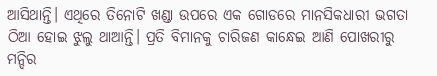ଆସିଥାନ୍ତି। ଏଥିରେ ତିନୋଟି ଖଣ୍ଡା ଉପରେ ଏକ ଗୋଡରେ ମାନସିକଧାରୀ ଭଗତା ଠିଆ ହୋଇ ଝୁଲୁ ଥାଆନ୍ତି। ପ୍ରତି ବିମାନକୁ ଚାରିଜଣ କାନ୍ଧେଇ ଆଣି ପୋଖରୀରୁ ମନ୍ଦିର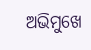ଅଭିମୁଖେ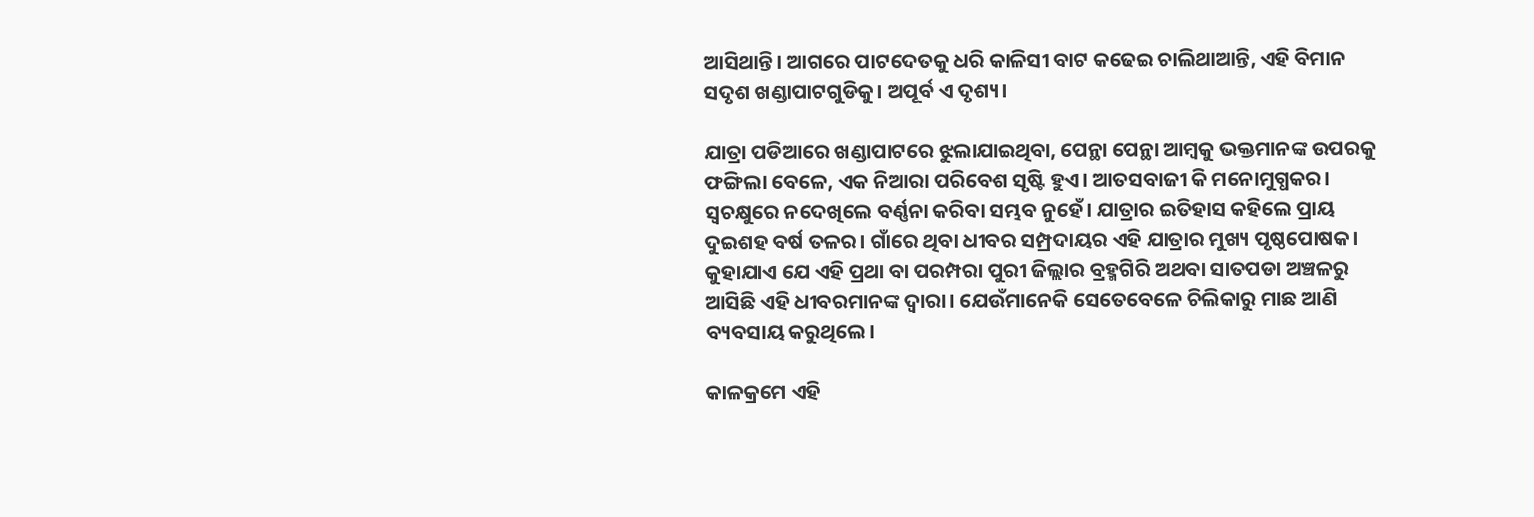ଆସିଥାନ୍ତି। ଆଗରେ ପାଟଦେତକୁ ଧରି କାଳିସୀ ବାଟ କଢେଇ ଚାଲିଥାଆନ୍ତି, ଏହି ବିମାନ ସଦୃଶ ଖଣ୍ଡାପାଟଗୁଡିକୁ। ଅପୂର୍ବ ଏ ଦୃଶ୍ୟ।

ଯାତ୍ରା ପଡିଆରେ ଖଣ୍ଡାପାଟରେ ଝୁଲାଯାଇଥିବା, ପେନ୍ଥା ପେନ୍ଥା ଆମ୍ବକୁ ଭକ୍ତମାନଙ୍କ ଉପରକୁ ଫଙ୍ଗିଲା ବେଳେ, ଏକ ନିଆରା ପରିବେଶ ସୃଷ୍ଟି ହୁଏ। ଆତସବାଜୀ କି ମନୋମୁଗ୍ଧକର। ସ୍ୱଚକ୍ଷୁରେ ନଦେଖିଲେ ବର୍ଣ୍ଣନା କରିବା ସମ୍ଭବ ନୁହେଁ। ଯାତ୍ରାର ଇତିହାସ କହିଲେ ପ୍ରାୟ ଦୁଇଶହ ବର୍ଷ ତଳର। ଗାଁରେ ଥିବା ଧୀବର ସମ୍ପ୍ରଦାୟର ଏହି ଯାତ୍ରାର ମୁଖ୍ୟ ପୃଷ୍ଠପୋଷକ। କୁହାଯାଏ ଯେ ଏହି ପ୍ରଥା ବା ପରମ୍ପରା ପୁରୀ ଜିଲ୍ଲାର ବ୍ରହ୍ମଗିରି ଅଥବା ସାତପଡା ଅଞ୍ଚଳରୁ ଆସିଛି ଏହି ଧୀବରମାନଙ୍କ ଦ୍ୱାରା। ଯେଉଁମାନେକି ସେତେବେଳେ ଚିଲିକାରୁ ମାଛ ଆଣି ବ୍ୟବସାୟ କରୁଥିଲେ।

କାଳକ୍ରମେ ଏହି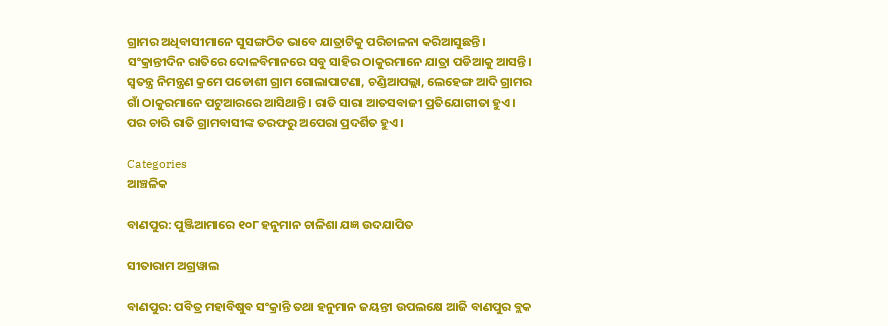ଗ୍ରାମର ଅଧିବାସୀମାନେ ସୁସଙ୍ଗଠିତ ଭାବେ ଯାତ୍ରାଟିକୁ ପରିଚାଳନା କରିଆସୁଛନ୍ତି। ସଂକ୍ରାନ୍ତୀଦିନ ରାତିରେ ଦୋଳବିମାନରେ ସବୁ ସାହିର ଠାକୁରମାନେ ଯାତ୍ରା ପଡିଆକୁ ଆସନ୍ତି। ସ୍ୱତନ୍ତ୍ର ନିମନ୍ତ୍ରଣ କ୍ରମେ ପଡୋଶୀ ଗ୍ରାମ ଗୋଲାପାଟଣା, ଚଣ୍ଡିଆପଲ୍ଲା, ଲେହେଙ୍ଗ ଆଦି ଗ୍ରାମର ଗାଁ ଠାକୁରମାନେ ପଟୁଆରରେ ଆସିଥାନ୍ତି। ରାତି ସାରା ଆତସବାଜୀ ପ୍ରତିଯୋଗୀତା ହୁଏ। ପର ଚାରି ରାତି ଗ୍ରାମବାସୀଙ୍କ ତରଫରୁ ଅପେରା ପ୍ରଦର୍ଶିତ ହୁଏ।

Categories
ଆଞ୍ଚଳିକ

ବାଣପୁର: ପୁଞ୍ଜିଆମାରେ ୧୦୮ ହନୁମାନ ଚାଳିଶା ଯଜ୍ଞ ଉଦଯାପିତ

ସୀତାରାମ ଅଗ୍ରୱାଲ

ବାଣପୁର: ପବିତ୍ର ମହାବିଷୁବ ସଂକ୍ରାନ୍ତି ତଥା ହନୁମାନ ଜୟନ୍ତୀ ଉପଲକ୍ଷେ ଆଜି ବାଣପୁର ବ୍ଲକ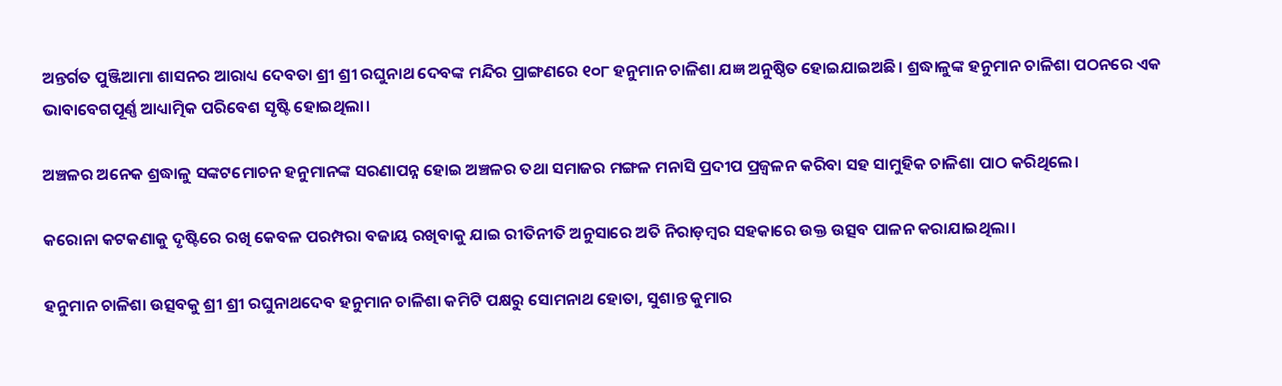ଅନ୍ତର୍ଗତ ପୁଞ୍ଜିଆମା ଶାସନର ଆରାଧ୍ୟ ଦେବତା ଶ୍ରୀ ଶ୍ରୀ ରଘୁନାଥ ଦେବଙ୍କ ମନ୍ଦିର ପ୍ରାଙ୍ଗଣରେ ୧୦୮ ହନୁମାନ ଚାଳିଶା ଯଜ୍ଞ ଅନୁଷ୍ଠିତ ହୋଇଯାଇଅଛି। ଶ୍ରଦ୍ଧାଳୁଙ୍କ ହନୁମାନ ଚାଳିଶା ପଠନରେ ଏକ ଭାବାବେଗପୂର୍ଣ୍ଣ ଆଧ୍ୟାତ୍ମିକ ପରିବେଶ ସୃଷ୍ଟି ହୋଇଥିଲା।

ଅଞ୍ଚଳର ଅନେକ ଶ୍ରଦ୍ଧାଳୁ ସଙ୍କଟମୋଚନ ହନୁମାନଙ୍କ ସରଣାପନ୍ନ ହୋଇ ଅଞ୍ଚଳର ତଥା ସମାଜର ମଙ୍ଗଳ ମନାସି ପ୍ରଦୀପ ପ୍ରଜ୍ବଳନ କରିବା ସହ ସାମୁହିକ ଚାଳିଶା ପାଠ କରିଥିଲେ।

କରୋନା କଟକଣାକୁ ଦୃଷ୍ଟିରେ ରଖି କେବଳ ପରମ୍ପରା ବଜାୟ ରଖିବାକୁ ଯାଇ ରୀତିନୀତି ଅନୁସାରେ ଅତି ନିରାଡ଼ମ୍ବର ସହକାରେ ଉକ୍ତ ଉତ୍ସବ ପାଳନ କରାଯାଇଥିଲା।

ହନୁମାନ ଚାଳିଶା ଉତ୍ସବକୁ ଶ୍ରୀ ଶ୍ରୀ ରଘୁନାଥଦେବ ହନୁମାନ ଚାଳିଶା କମିଟି ପକ୍ଷରୁ ସୋମନାଥ ହୋତା, ସୁଶାନ୍ତ କୁମାର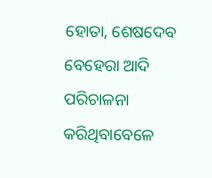ହୋତା, ଶେଷଦେବ ବେହେରା ଆଦି ପରିଚାଳନା କରିଥିବାବେଳେ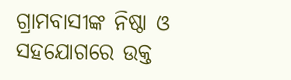ଗ୍ରାମବାସୀଙ୍କ ନିଷ୍ଠା ଓ ସହଯୋଗରେ ଉକ୍ତ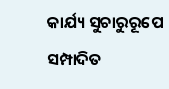କାର୍ଯ୍ୟ ସୁଚାରୁରୂପେ ସମ୍ପାଦିତ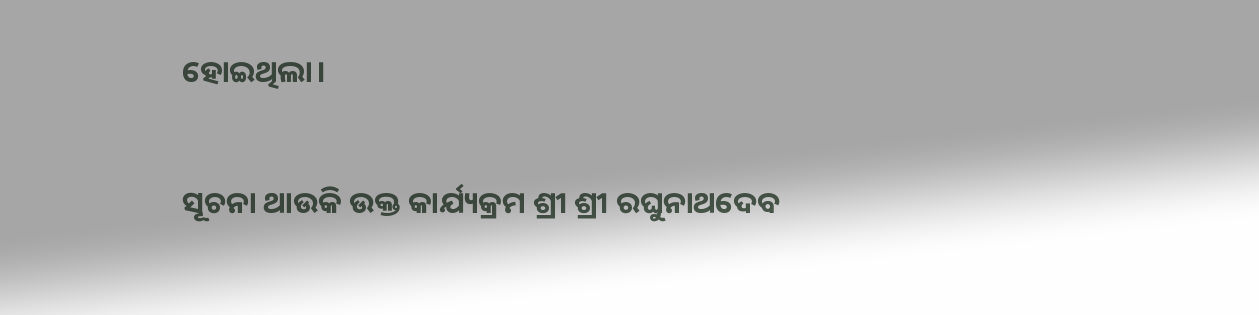ହୋଇଥିଲା।

ସୂଚନା ଥାଉକି ଉକ୍ତ କାର୍ଯ୍ୟକ୍ରମ ଶ୍ରୀ ଶ୍ରୀ ରଘୁନାଥଦେବ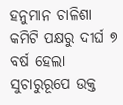ହନୁମାନ ଚାଳିଶା କମିଟି ପକ୍ଷରୁ ଦୀର୍ଘ ୭ ବର୍ଷ ହେଲା ସୁଚାରୁରୂପେ ଉକ୍ତ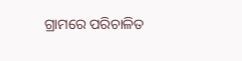ଗ୍ରାମରେ ପରିଚାଳିତ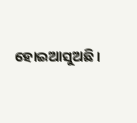ହୋଇଆସୁଅଛି।